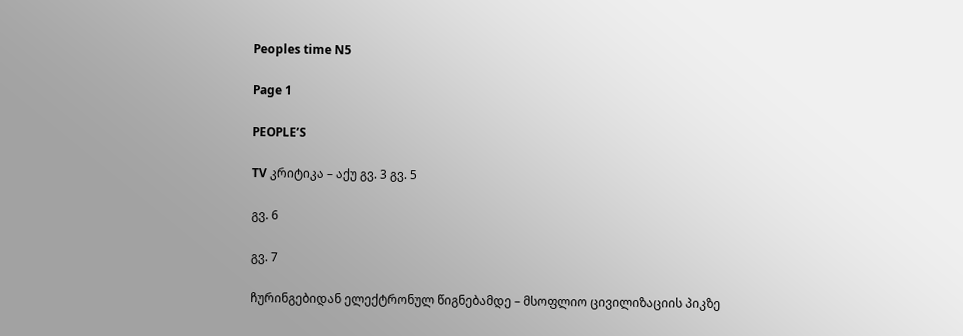Peoples time N5

Page 1

PEOPLE’S

TV კრიტიკა – აქუ გვ. 3 გვ. 5

გვ. 6

გვ. 7

ჩურინგებიდან ელექტრონულ წიგნებამდე – მსოფლიო ცივილიზაციის პიკზე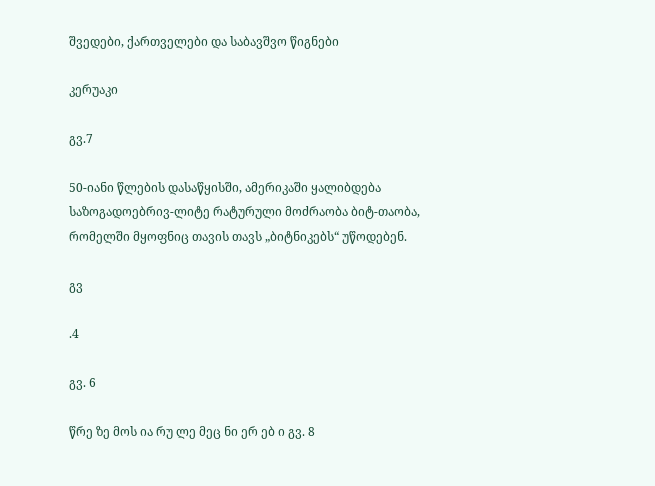შვედები, ქართველები და საბავშვო წიგნები

კერუაკი

გვ.7

50-იანი წლების დასაწყისში, ამერიკაში ყალიბდება საზოგადოებრივ-ლიტე რატურული მოძრაობა ბიტ-თაობა, რომელში მყოფნიც თავის თავს „ბიტნიკებს“ უწოდებენ.

გვ

.4

გვ. 6

წრე ზე მოს ია რუ ლე მეც ნი ერ ებ ი გვ. 8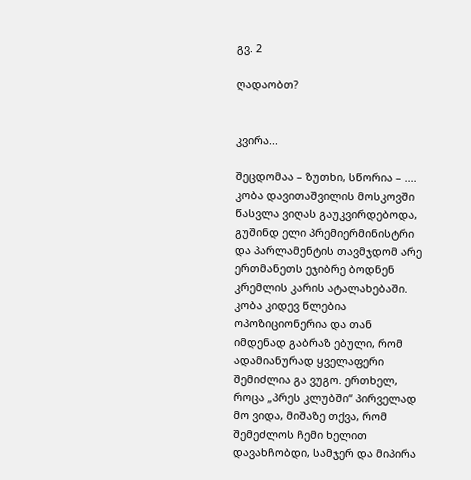გვ. 2

ღადაობთ?


კვირა...

შეცდომაა – ზუთხი, სწორია – .... კობა დავითაშვილის მოსკოვში წასვლა ვიღას გაუკვირდებოდა, გუშინდ ელი პრემიერმინისტრი და პარლამენტის თავმჯდომ არე ერთმანეთს ეჯიბრე ბოდნენ კრემლის კარის ატალახებაში. კობა კიდევ წლებია ოპოზიციონერია და თან იმდენად გაბრაზ ებული, რომ ადამიანურად ყველაფერი შემიძლია გა ვუგო. ერთხელ, როცა „პრეს კლუბში“ პირველად მო ვიდა, მიშაზე თქვა, რომ შემეძლოს ჩემი ხელით დავახჩობდი, სამჯერ და მიპირა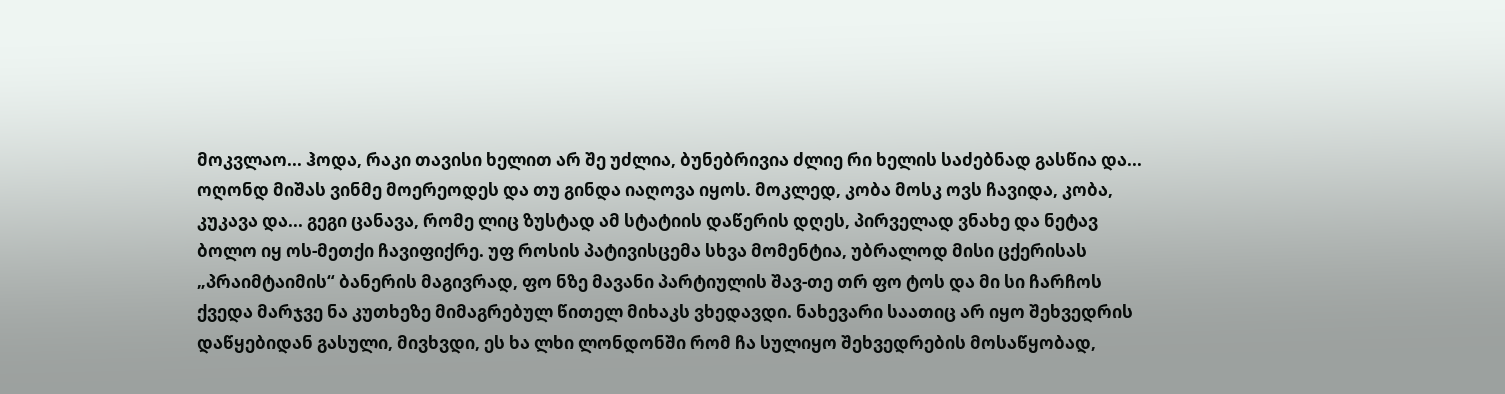მოკვლაო... ჰოდა, რაკი თავისი ხელით არ შე უძლია, ბუნებრივია ძლიე რი ხელის საძებნად გასწია და... ოღონდ მიშას ვინმე მოერეოდეს და თუ გინდა იაღოვა იყოს. მოკლედ, კობა მოსკ ოვს ჩავიდა, კობა, კუკავა და... გეგი ცანავა, რომე ლიც ზუსტად ამ სტატიის დაწერის დღეს, პირველად ვნახე და ნეტავ ბოლო იყ ოს-მეთქი ჩავიფიქრე. უფ როსის პატივისცემა სხვა მომენტია, უბრალოდ მისი ცქერისას „პრაიმტაიმის“ ბანერის მაგივრად, ფო ნზე მავანი პარტიულის შავ-თე თრ ფო ტოს და მი სი ჩარჩოს ქვედა მარჯვე ნა კუთხეზე მიმაგრებულ წითელ მიხაკს ვხედავდი. ნახევარი საათიც არ იყო შეხვედრის დაწყებიდან გასული, მივხვდი, ეს ხა ლხი ლონდონში რომ ჩა სულიყო შეხვედრების მოსაწყობად,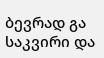ბევრად გა საკვირი და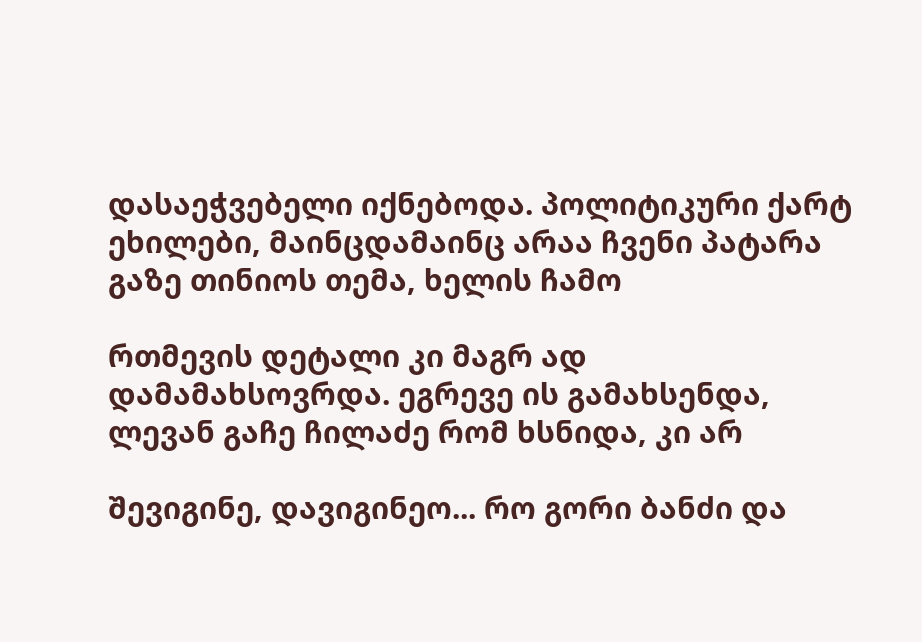დასაეჭვებელი იქნებოდა. პოლიტიკური ქარტ ეხილები, მაინცდამაინც არაა ჩვენი პატარა გაზე თინიოს თემა, ხელის ჩამო

რთმევის დეტალი კი მაგრ ად დამამახსოვრდა. ეგრევე ის გამახსენდა, ლევან გაჩე ჩილაძე რომ ხსნიდა, კი არ

შევიგინე, დავიგინეო... რო გორი ბანძი და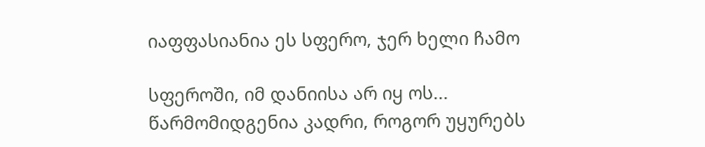იაფფასიანია ეს სფერო, ჯერ ხელი ჩამო

სფეროში, იმ დანიისა არ იყ ოს... წარმომიდგენია კადრი, როგორ უყურებს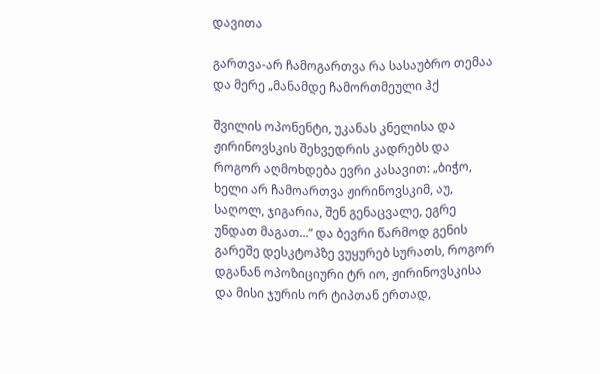დავითა

გართვა-არ ჩამოგართვა რა სასაუბრო თემაა და მერე „მანამდე ჩამორთმეული ჰქ

შვილის ოპონენტი, უკანას კნელისა და ჟირინოვსკის შეხვედრის კადრებს და როგორ აღმოხდება ევრი კასავით: „ბიჭო, ხელი არ ჩამოართვა ჟირინოვსკიმ, აუ, საღოლ, ჯიგარია, შენ გენაცვალე, ეგრე უნდათ მაგათ...“ და ბევრი წარმოდ გენის გარეშე დესკტოპზე ვუყურებ სურათს, როგორ დგანან ოპოზიციური ტრ იო, ჟირინოვსკისა და მისი ჯურის ორ ტიპთან ერთად,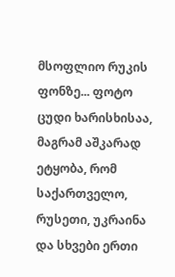მსოფლიო რუკის ფონზე... ფოტო ცუდი ხარისხისაა, მაგრამ აშკარად ეტყობა, რომ საქართველო, რუსეთი, უკრაინა და სხვები ერთი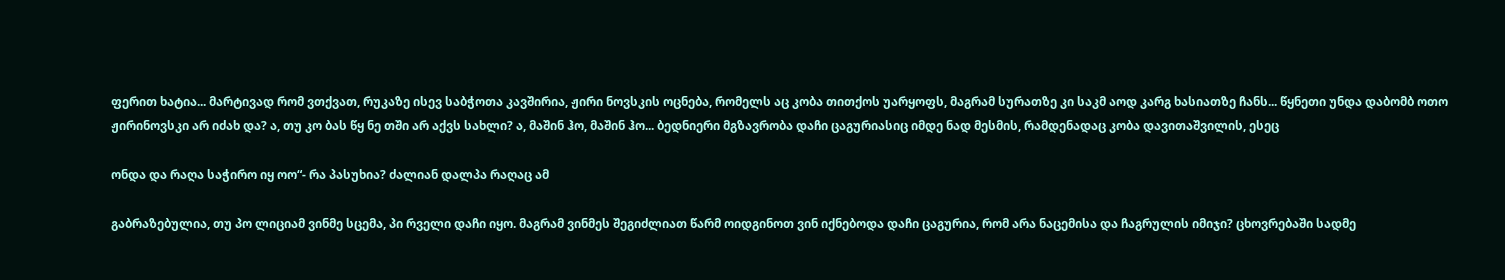ფერით ხატია... მარტივად რომ ვთქვათ, რუკაზე ისევ საბჭოთა კავშირია, ჟირი ნოვსკის ოცნება, რომელს აც კობა თითქოს უარყოფს, მაგრამ სურათზე კი საკმ აოდ კარგ ხასიათზე ჩანს... წყნეთი უნდა დაბომბ ოთო ჟირინოვსკი არ იძახ და? ა, თუ კო ბას წყ ნე თში არ აქვს სახლი? ა, მაშინ ჰო, მაშინ ჰო... ბედნიერი მგზავრობა დაჩი ცაგურიასიც იმდე ნად მესმის, რამდენადაც კობა დავითაშვილის, ესეც

ონდა და რაღა საჭირო იყ ოო“- რა პასუხია? ძალიან დალპა რაღაც ამ

გაბრაზებულია, თუ პო ლიციამ ვინმე სცემა, პი რველი დაჩი იყო. მაგრამ ვინმეს შეგიძლიათ წარმ ოიდგინოთ ვინ იქნებოდა დაჩი ცაგურია, რომ არა ნაცემისა და ჩაგრულის იმიჯი? ცხოვრებაში სადმე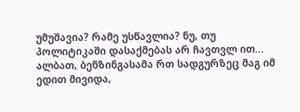უმუშავია? რამე უსწავლია? ნუ, თუ პოლიტიკაში დასაქმებას არ ჩავთვლ ით... ალბათ, ბენზინგასამა რთ სადგურზეც მაგ იმ ედით მივიდა,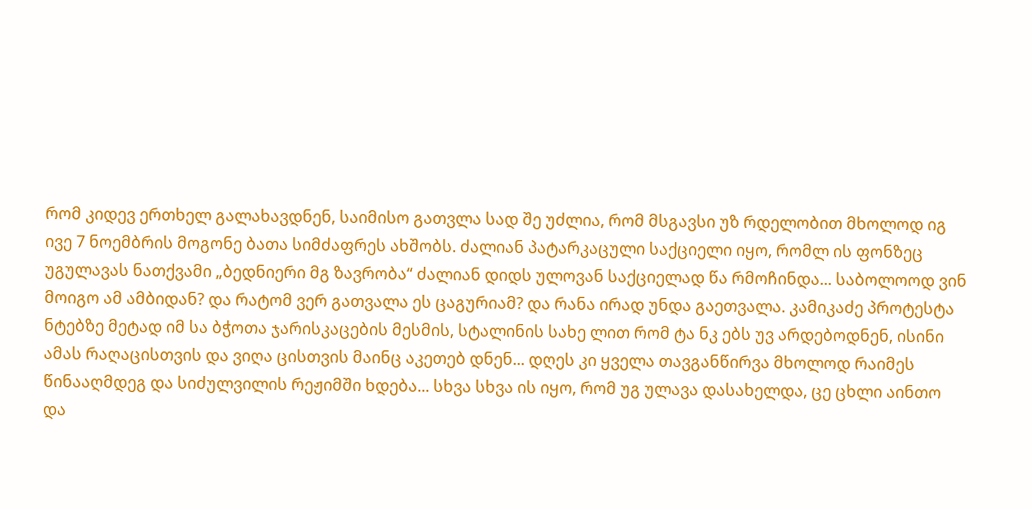რომ კიდევ ერთხელ გალახავდნენ, საიმისო გათვლა სად შე უძლია, რომ მსგავსი უზ რდელობით მხოლოდ იგ ივე 7 ნოემბრის მოგონე ბათა სიმძაფრეს ახშობს. ძალიან პატარკაცული საქციელი იყო, რომლ ის ფონზეც უგულავას ნათქვამი „ბედნიერი მგ ზავრობა“ ძალიან დიდს ულოვან საქციელად წა რმოჩინდა... საბოლოოდ ვინ მოიგო ამ ამბიდან? და რატომ ვერ გათვალა ეს ცაგურიამ? და რანა ირად უნდა გაეთვალა. კამიკაძე პროტესტა ნტებზე მეტად იმ სა ბჭოთა ჯარისკაცების მესმის, სტალინის სახე ლით რომ ტა ნკ ებს უვ არდებოდნენ, ისინი ამას რაღაცისთვის და ვიღა ცისთვის მაინც აკეთებ დნენ... დღეს კი ყველა თავგანწირვა მხოლოდ რაიმეს წინააღმდეგ და სიძულვილის რეჟიმში ხდება... სხვა სხვა ის იყო, რომ უგ ულავა დასახელდა, ცე ცხლი აინთო და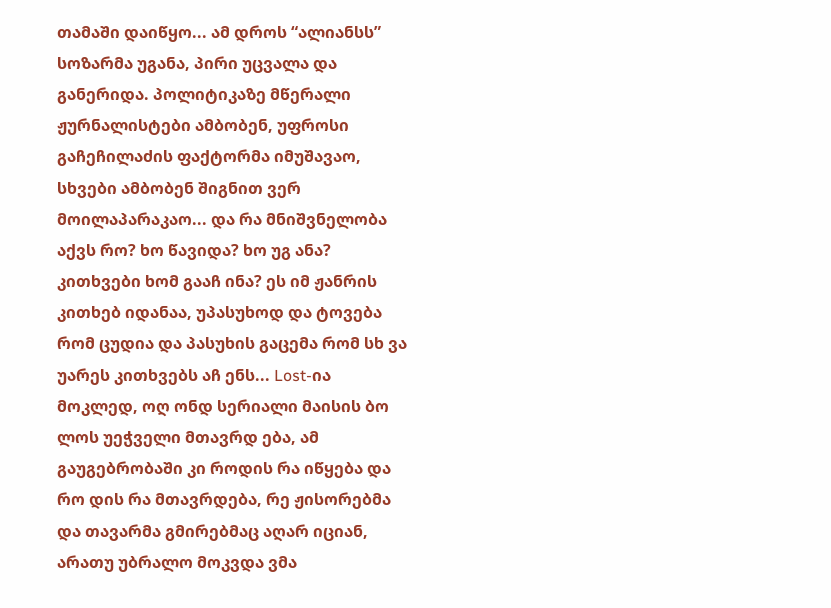თამაში დაიწყო... ამ დროს “ალიანსს” სოზარმა უგანა, პირი უცვალა და განერიდა. პოლიტიკაზე მწერალი ჟურნალისტები ამბობენ, უფროსი გაჩეჩილაძის ფაქტორმა იმუშავაო, სხვები ამბობენ შიგნით ვერ მოილაპარაკაო... და რა მნიშვნელობა აქვს რო? ხო წავიდა? ხო უგ ანა? კითხვები ხომ გააჩ ინა? ეს იმ ჟანრის კითხებ იდანაა, უპასუხოდ და ტოვება რომ ცუდია და პასუხის გაცემა რომ სხ ვა უარეს კითხვებს აჩ ენს... Lost-ია მოკლედ, ოღ ონდ სერიალი მაისის ბო ლოს უეჭველი მთავრდ ება, ამ გაუგებრობაში კი როდის რა იწყება და რო დის რა მთავრდება, რე ჟისორებმა და თავარმა გმირებმაც აღარ იციან, არათუ უბრალო მოკვდა ვმა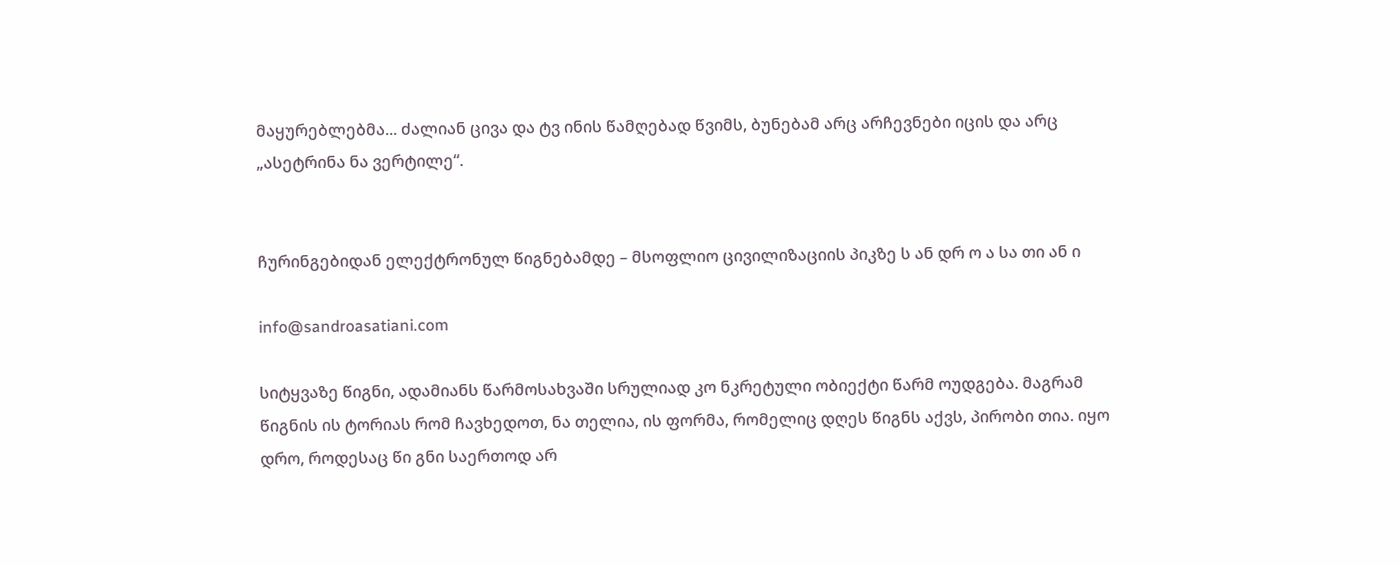მაყურებლებმა... ძალიან ცივა და ტვ ინის წამღებად წვიმს, ბუნებამ არც არჩევნები იცის და არც „ასეტრინა ნა ვერტილე“.


ჩურინგებიდან ელექტრონულ წიგნებამდე – მსოფლიო ცივილიზაციის პიკზე ს ან დრ ო ა სა თი ან ი

info@sandroasatiani.com

სიტყვაზე წიგნი, ადამიანს წარმოსახვაში სრულიად კო ნკრეტული ობიექტი წარმ ოუდგება. მაგრამ წიგნის ის ტორიას რომ ჩავხედოთ, ნა თელია, ის ფორმა, რომელიც დღეს წიგნს აქვს, პირობი თია. იყო დრო, როდესაც წი გნი საერთოდ არ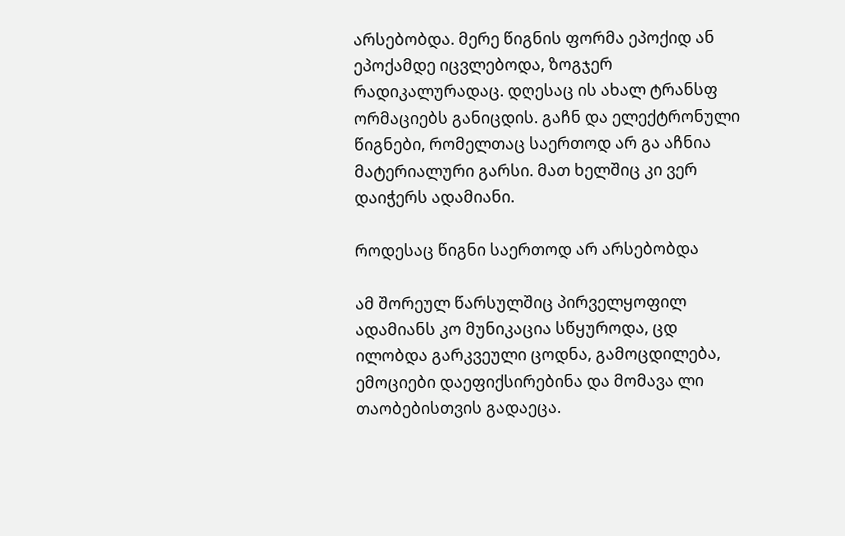არსებობდა. მერე წიგნის ფორმა ეპოქიდ ან ეპოქამდე იცვლებოდა, ზოგჯერ რადიკალურადაც. დღესაც ის ახალ ტრანსფ ორმაციებს განიცდის. გაჩნ და ელექტრონული წიგნები, რომელთაც საერთოდ არ გა აჩნია მატერიალური გარსი. მათ ხელშიც კი ვერ დაიჭერს ადამიანი.

როდესაც წიგნი საერთოდ არ არსებობდა

ამ შორეულ წარსულშიც პირველყოფილ ადამიანს კო მუნიკაცია სწყუროდა, ცდ ილობდა გარკვეული ცოდნა, გამოცდილება, ემოციები დაეფიქსირებინა და მომავა ლი თაობებისთვის გადაეცა.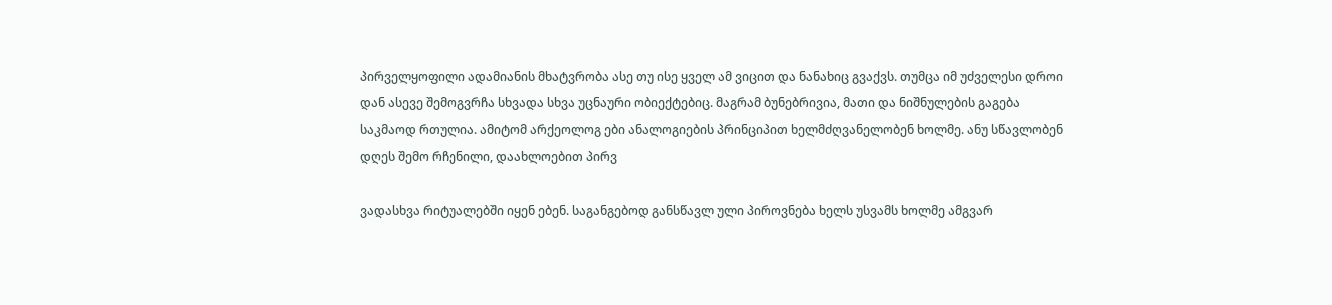პირველყოფილი ადამიანის მხატვრობა ასე თუ ისე ყველ ამ ვიცით და ნანახიც გვაქვს. თუმცა იმ უძველესი დროი დან ასევე შემოგვრჩა სხვადა სხვა უცნაური ობიექტებიც. მაგრამ ბუნებრივია, მათი და ნიშნულების გაგება საკმაოდ რთულია. ამიტომ არქეოლოგ ები ანალოგიების პრინციპით ხელმძღვანელობენ ხოლმე. ანუ სწავლობენ დღეს შემო რჩენილი, დაახლოებით პირვ

ვადასხვა რიტუალებში იყენ ებენ. საგანგებოდ განსწავლ ული პიროვნება ხელს უსვამს ხოლმე ამგვარ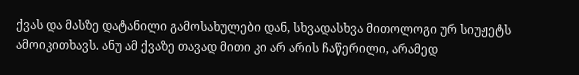ქვას და მასზე დატანილი გამოსახულები დან, სხვადასხვა მითოლოგი ურ სიუჟეტს ამოიკითხავს. ანუ ამ ქვაზე თავად მითი კი არ არის ჩაწერილი, არამედ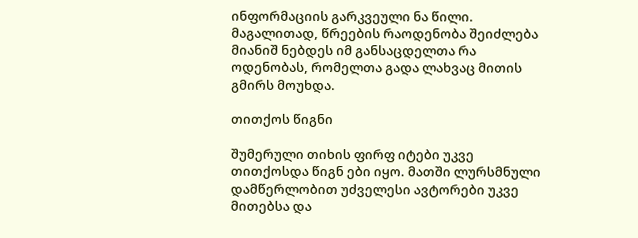ინფორმაციის გარკვეული ნა წილი. მაგალითად, წრეების რაოდენობა შეიძლება მიანიშ ნებდეს იმ განსაცდელთა რა ოდენობას, რომელთა გადა ლახვაც მითის გმირს მოუხდა.

თითქოს წიგნი

შუმერული თიხის ფირფ იტები უკვე თითქოსდა წიგნ ები იყო. მათში ლურსმნული დამწერლობით უძველესი ავტორები უკვე მითებსა და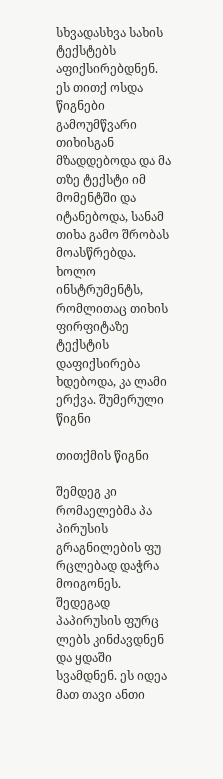სხვადასხვა სახის ტექსტებს აფიქსირებდნენ. ეს თითქ ოსდა წიგნები გამოუმწვარი თიხისგან მზადდებოდა და მა თზე ტექსტი იმ მომენტში და იტანებოდა, სანამ თიხა გამო შრობას მოასწრებდა. ხოლო ინსტრუმენტს, რომლითაც თიხის ფირფიტაზე ტექსტის დაფიქსირება ხდებოდა, კა ლამი ერქვა. შუმერული წიგნი

თითქმის წიგნი

შემდეგ კი რომაელებმა პა პირუსის გრაგნილების ფუ რცლებად დაჭრა მოიგონეს. შედეგად პაპირუსის ფურც ლებს კინძავდნენ და ყდაში სვამდნენ. ეს იდეა მათ თავი ანთი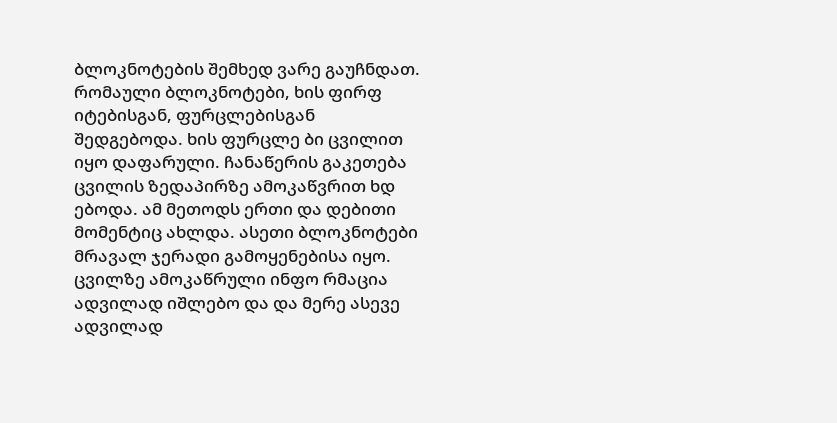ბლოკნოტების შემხედ ვარე გაუჩნდათ. რომაული ბლოკნოტები, ხის ფირფ იტებისგან, ფურცლებისგან შედგებოდა. ხის ფურცლე ბი ცვილით იყო დაფარული. ჩანაწერის გაკეთება ცვილის ზედაპირზე ამოკაწვრით ხდ ებოდა. ამ მეთოდს ერთი და დებითი მომენტიც ახლდა. ასეთი ბლოკნოტები მრავალ ჯერადი გამოყენებისა იყო. ცვილზე ამოკაწრული ინფო რმაცია ადვილად იშლებო და და მერე ასევე ადვილად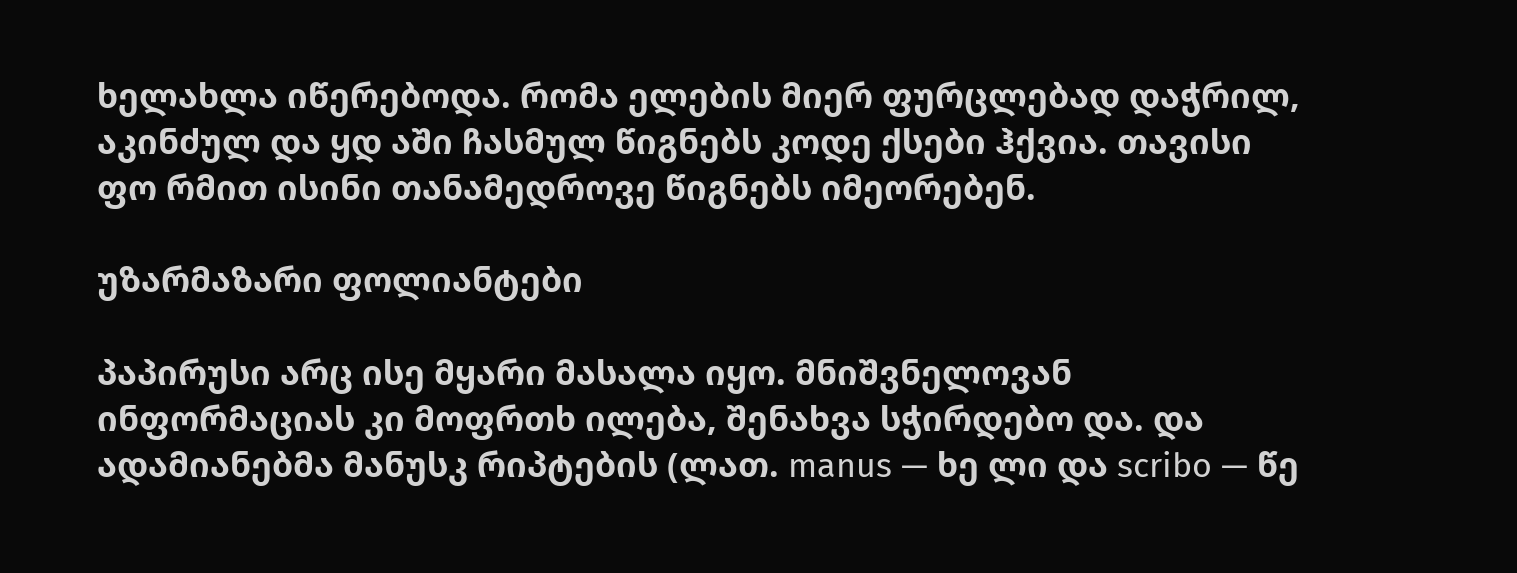ხელახლა იწერებოდა. რომა ელების მიერ ფურცლებად დაჭრილ, აკინძულ და ყდ აში ჩასმულ წიგნებს კოდე ქსები ჰქვია. თავისი ფო რმით ისინი თანამედროვე წიგნებს იმეორებენ.

უზარმაზარი ფოლიანტები

პაპირუსი არც ისე მყარი მასალა იყო. მნიშვნელოვან ინფორმაციას კი მოფრთხ ილება, შენახვა სჭირდებო და. და ადამიანებმა მანუსკ რიპტების (ლათ. manus — ხე ლი და scribo — წე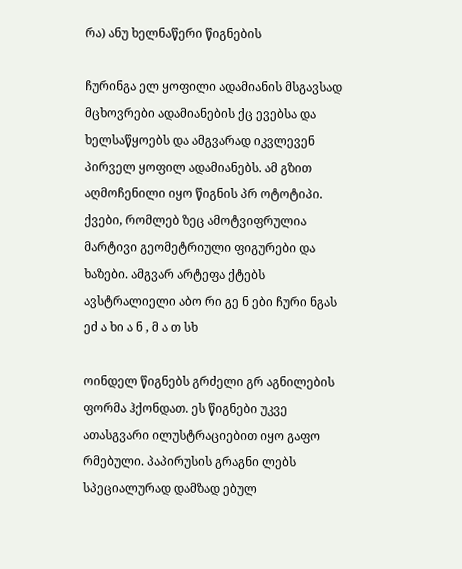რა) ანუ ხელნაწერი წიგნების

ჩურინგა ელ ყოფილი ადამიანის მსგავსად მცხოვრები ადამიანების ქც ევებსა და ხელსაწყოებს და ამგვარად იკვლევენ პირველ ყოფილ ადამიანებს. ამ გზით აღმოჩენილი იყო წიგნის პრ ოტოტიპი. ქვები, რომლებ ზეც ამოტვიფრულია მარტივი გეომეტრიული ფიგურები და ხაზები. ამგვარ არტეფა ქტებს ავსტრალიელი აბო რი გე ნ ები ჩური ნგას ეძ ა ხი ა ნ , მ ა თ სხ

ოინდელ წიგნებს გრძელი გრ აგნილების ფორმა ჰქონდათ. ეს წიგნები უკვე ათასგვარი ილუსტრაციებით იყო გაფო რმებული. პაპირუსის გრაგნი ლებს სპეციალურად დამზად ებულ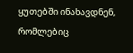ყუთებში ინახავდნენ, რომლებიც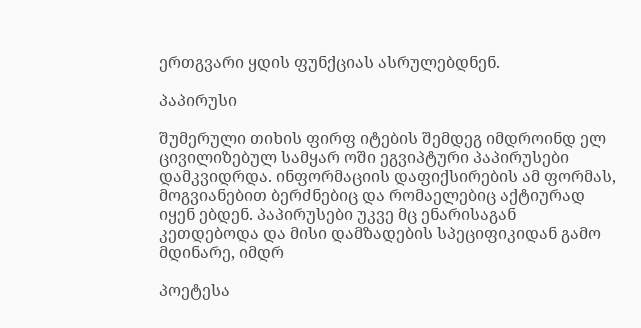ერთგვარი ყდის ფუნქციას ასრულებდნენ.

პაპირუსი

შუმერული თიხის ფირფ იტების შემდეგ იმდროინდ ელ ცივილიზებულ სამყარ ოში ეგვიპტური პაპირუსები დამკვიდრდა. ინფორმაციის დაფიქსირების ამ ფორმას, მოგვიანებით ბერძნებიც და რომაელებიც აქტიურად იყენ ებდენ. პაპირუსები უკვე მც ენარისაგან კეთდებოდა და მისი დამზადების სპეციფიკიდან გამო მდინარე, იმდრ

პოეტესა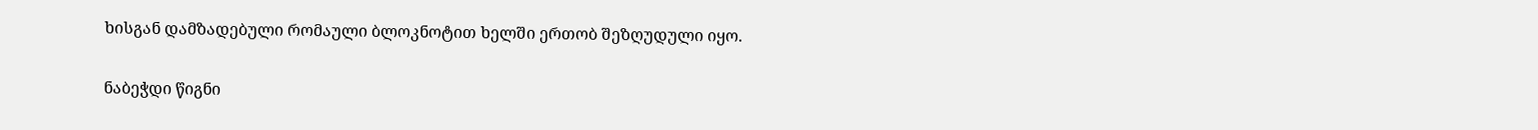ხისგან დამზადებული რომაული ბლოკნოტით ხელში ერთობ შეზღუდული იყო.

ნაბეჭდი წიგნი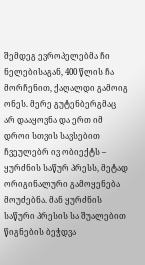შემდეგ ევროპელებმა ჩი ნელებისაგან, 400 წლის ჩა მორჩენით, ქაღალდი გამოიგ ონეს. მერე გუტენბერგმაც არ დააყოვნა და ერთ იმ დროი სთვის სავსებით ჩვეულებრ ივ ობიექტს – ყურძნის საწურ პრესს, მეტად ორიგინალური გამოყენება მოუძებნა. მან ყურძნის საწური პრესის სა შუალებით წიგნების ბეჭდვა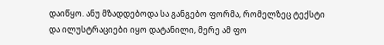დაიწყო. ანუ მზადდებოდა სა განგებო ფორმა, რომელზეც ტექსტი და ილუსტრაციები იყო დატანილი, მერე ამ ფო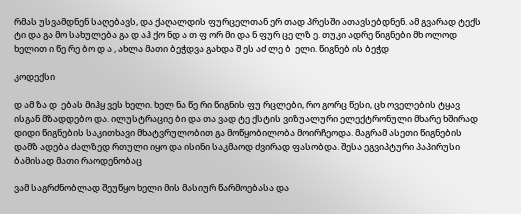რმას უსვამდნენ საღებავს, და ქაღალდის ფურცელთან ერ თად პრესში ათავსებდნენ. ამ გვარად ტექს ტი და გა მო სახულება გა დ აჰ ქო ნდ ა თ ფ ორ მი და ნ ფურ ცე ლზ ე. თუკი ადრე წიგნები მხ ოლოდ ხელით ი წე რე ბო დ ა , ახლა მათი ბეჭდვა გახდა შ ეს აძ ლე ბ  ელი. წიგნებ ის ბეჭდ

კოდექსი

დ ამ ზა დ  ებას მიჰყ ვეს ხელი. ხელ ნა წე რი წიგნის ფუ რცლები, რო გორც წესი, ცხ ოველების ტყავ ისგან მზადდებო და. ილუსტრაციე ბი და თა ვად ტე ქსტის ვიზუალური ელექტრონული მხარე ხშირად დიდი წიგნების საკითხავი მხატვრულობით გა მოწყობილობა მოირჩეოდა. მაგრამ ასეთი წიგნების დამზ ადება ძალზედ რთული იყო და ისინი საკმაოდ ძვირად ფასობდა. შესა ეგვიპტური პაპირუსი ბამისად მათი რაოდენობაც

ვამ საგრძნობლად შეუწყო ხელი მის მასიურ წარმოებასა და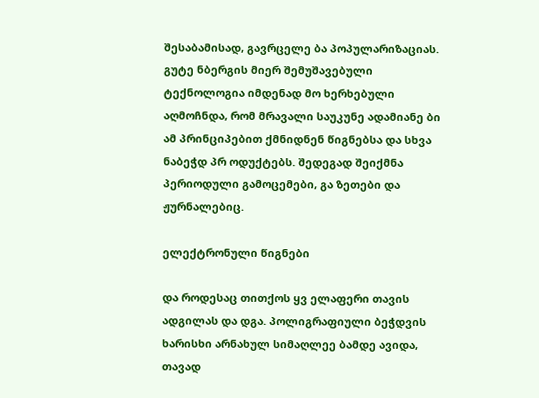შესაბამისად, გავრცელე ბა პოპულარიზაციას. გუტე ნბერგის მიერ შემუშავებული ტექნოლოგია იმდენად მო ხერხებული აღმოჩნდა, რომ მრავალი საუკუნე ადამიანე ბი ამ პრინციპებით ქმნიდნენ წიგნებსა და სხვა ნაბეჭდ პრ ოდუქტებს. შედეგად შეიქმნა პერიოდული გამოცემები, გა ზეთები და ჟურნალებიც.

ელექტრონული წიგნები

და როდესაც თითქოს ყვ ელაფერი თავის ადგილას და დგა. პოლიგრაფიული ბეჭდვის ხარისხი არნახულ სიმაღლეე ბამდე ავიდა, თავად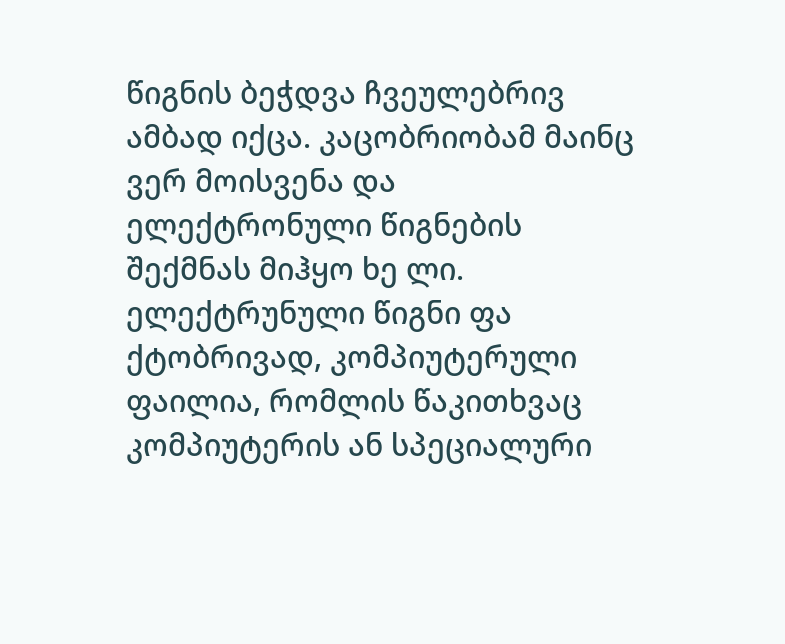წიგნის ბეჭდვა ჩვეულებრივ ამბად იქცა. კაცობრიობამ მაინც ვერ მოისვენა და ელექტრონული წიგნების შექმნას მიჰყო ხე ლი. ელექტრუნული წიგნი ფა ქტობრივად, კომპიუტერული ფაილია, რომლის წაკითხვაც კომპიუტერის ან სპეციალური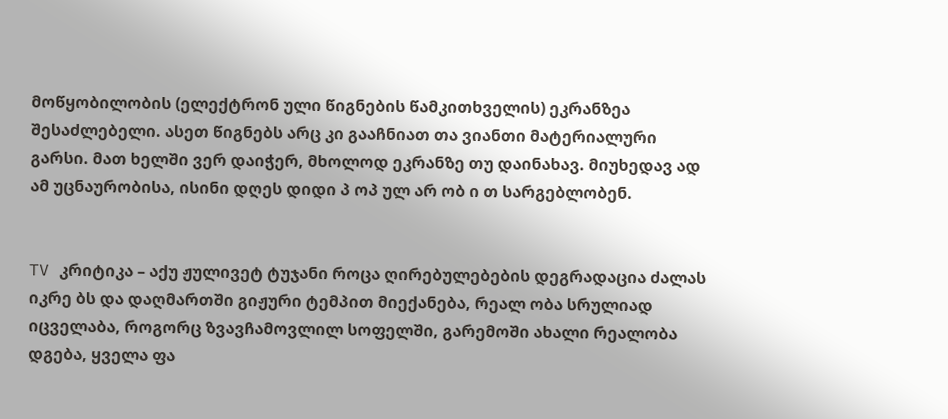მოწყობილობის (ელექტრონ ული წიგნების წამკითხველის) ეკრანზეა შესაძლებელი. ასეთ წიგნებს არც კი გააჩნიათ თა ვიანთი მატერიალური გარსი. მათ ხელში ვერ დაიჭერ, მხოლოდ ეკრანზე თუ დაინახავ. მიუხედავ ად ამ უცნაურობისა, ისინი დღეს დიდი პ ოპ ულ არ ობ ი თ სარგებლობენ.


TV კრიტიკა – აქუ ჟულივეტ ტუჯანი როცა ღირებულებების დეგრადაცია ძალას იკრე ბს და დაღმართში გიჟური ტემპით მიექანება, რეალ ობა სრულიად იცველაბა, როგორც ზვავჩამოვლილ სოფელში, გარემოში ახალი რეალობა დგება, ყველა ფა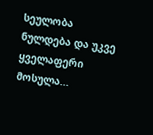სეულობა ნულდება და უკვე ყველაფერი მოსულა...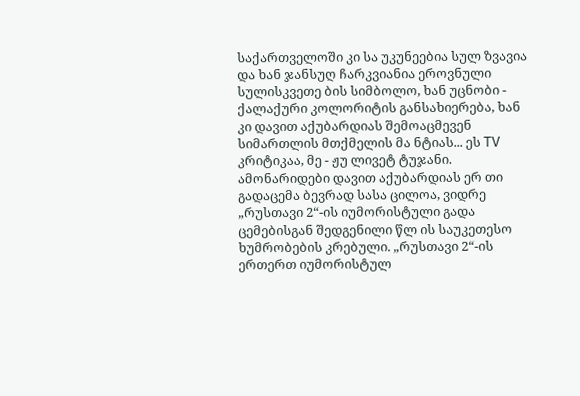საქართველოში კი სა უკუნეებია სულ ზვავია და ხან ჯანსუღ ჩარკვიანია ეროვნული სულისკვეთე ბის სიმბოლო, ხან უცნობი - ქალაქური კოლორიტის განსახიერება, ხან კი დავით აქუბარდიას შემოაცმევენ სიმართლის მთქმელის მა ნტიას... ეს TV კრიტიკაა, მე - ჟუ ლივეტ ტუჯანი. ამონარიდები დავით აქუბარდიას ერ თი გადაცემა ბევრად სასა ცილოა, ვიდრე „რუსთავი 2“-ის იუმორისტული გადა ცემებისგან შედგენილი წლ ის საუკეთესო ხუმრობების კრებული. „რუსთავი 2“-ის ერთერთ იუმორისტულ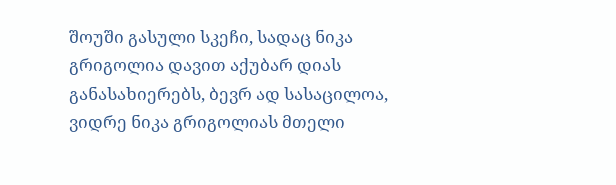შოუში გასული სკეჩი, სადაც ნიკა გრიგოლია დავით აქუბარ დიას განასახიერებს, ბევრ ად სასაცილოა, ვიდრე ნიკა გრიგოლიას მთელი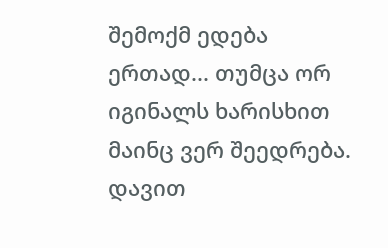შემოქმ ედება ერთად... თუმცა ორ იგინალს ხარისხით მაინც ვერ შეედრება. დავით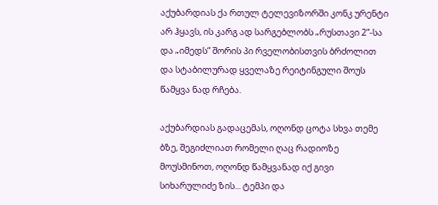აქუბარდიას ქა რთულ ტელევიზორში კონკ ურენტი არ ჰყავს, ის კარგ ად სარგებლობს „რუსთავი 2“-სა და „იმედს“ შორის პი რველობისთვის ბრძოლით და სტაბილურად ყველაზე რეიტინგული შოუს წამყვა ნად რჩება.

აქუბარდიას გადაცემას, ოღონდ ცოტა სხვა თემე ბზე, შეგიძლიათ რომელი ღაც რადიოზე მოუსმინოთ, ოღონდ წამყვანად იქ გივი სიხარულიძე ზის... ტემპი და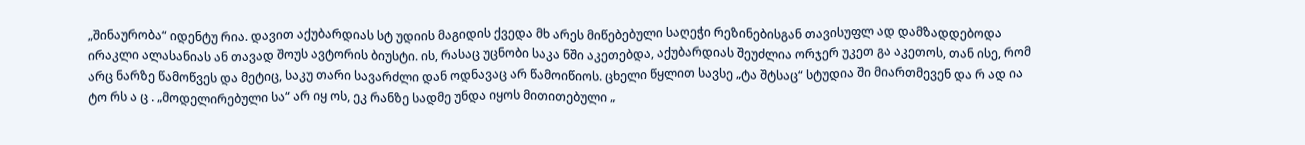„შინაურობა“ იდენტუ რია. დავით აქუბარდიას სტ უდიის მაგიდის ქვედა მხ არეს მიწებებული საღეჭი რეზინებისგან თავისუფლ ად დამზადდებოდა ირაკლი ალასანიას ან თავად შოუს ავტორის ბიუსტი. ის, რასაც უცნობი საკა ნში აკეთებდა, აქუბარდიას შეუძლია ორჯერ უკეთ გა აკეთოს, თან ისე, რომ არც ნარზე წამოწვეს და მეტიც, საკუ თარი სავარძლი დან ოდნავაც არ წამოიწიოს. ცხელი წყლით სავსე „ტა შტსაც“ სტუდია ში მიართმევენ და რ ად ია ტო რს ა ც . „მოდელირებული სა“ არ იყ ოს, ეკ რანზე სადმე უნდა იყოს მითითებული „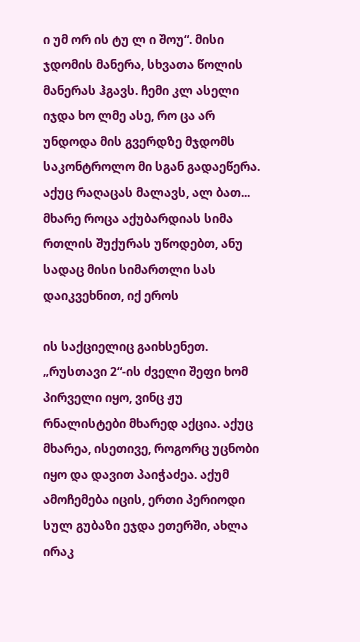ი უმ ორ ის ტუ ლ ი შოუ“. მისი ჯდომის მანერა, სხვათა წოლის მანერას ჰგავს. ჩემი კლ ასელი იჯდა ხო ლმე ასე, რო ცა არ უნდოდა მის გვერდზე მჯდომს საკონტროლო მი სგან გადაეწერა. აქუც რაღაცას მალავს, ალ ბათ... მხარე როცა აქუბარდიას სიმა რთლის შუქურას უწოდებთ, ანუ სადაც მისი სიმართლი სას დაიკვეხნით, იქ ეროს

ის საქციელიც გაიხსენეთ. „რუსთავი 2“-ის ძველი შეფი ხომ პირველი იყო, ვინც ჟუ რნალისტები მხარედ აქცია. აქუც მხარეა, ისეთივე, როგორც უცნობი იყო და დავით პაიჭაძეა. აქუმ ამოჩემება იცის, ერთი პერიოდი სულ გუბაზი ეჯდა ეთერში, ახლა ირაკ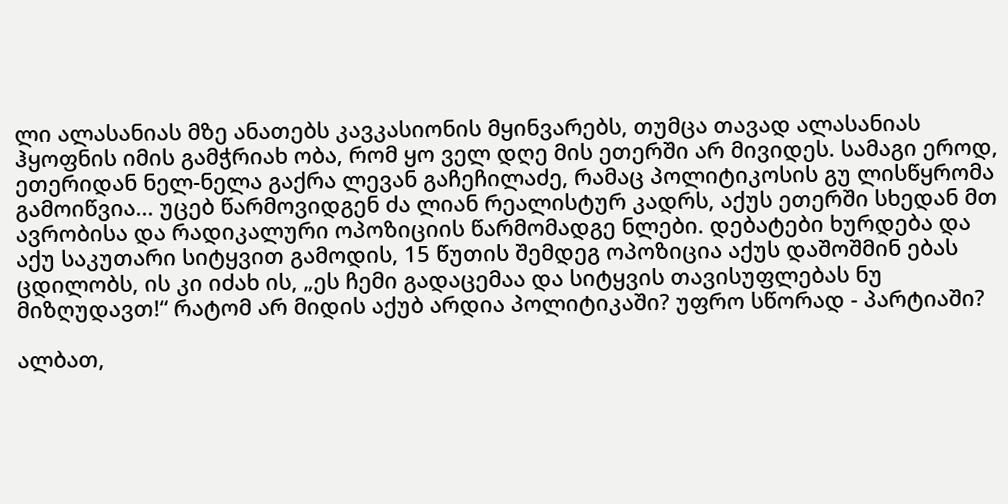ლი ალასანიას მზე ანათებს კავკასიონის მყინვარებს, თუმცა თავად ალასანიას ჰყოფნის იმის გამჭრიახ ობა, რომ ყო ველ დღე მის ეთერში არ მივიდეს. სამაგი ეროდ, ეთერიდან ნელ-ნელა გაქრა ლევან გაჩეჩილაძე, რამაც პოლიტიკოსის გუ ლისწყრომა გამოიწვია... უცებ წარმოვიდგენ ძა ლიან რეალისტურ კადრს, აქუს ეთერში სხედან მთ ავრობისა და რადიკალური ოპოზიციის წარმომადგე ნლები. დებატები ხურდება და აქუ საკუთარი სიტყვით გამოდის, 15 წუთის შემდეგ ოპოზიცია აქუს დაშოშმინ ებას ცდილობს, ის კი იძახ ის, „ეს ჩემი გადაცემაა და სიტყვის თავისუფლებას ნუ მიზღუდავთ!“ რატომ არ მიდის აქუბ არდია პოლიტიკაში? უფრო სწორად - პარტიაში?

ალბათ,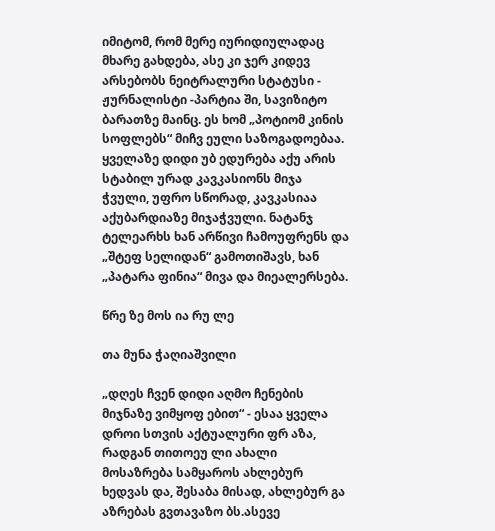იმიტომ, რომ მერე იურიდიულადაც მხარე გახდება, ასე კი ჯერ კიდევ არსებობს ნეიტრალური სტატუსი - ჟურნალისტი -პარტია ში, სავიზიტო ბარათზე მაინც. ეს ხომ „პოტიომ კინის სოფლებს“ მიჩვ ეული საზოგადოებაა. ყველაზე დიდი უბ ედურება აქუ არის სტაბილ ურად კავკასიონს მიჯა ჭვული, უფრო სწორად, კავკასიაა აქუბარდიაზე მიჯაჭვული. ნატანჯ ტელეარხს ხან არწივი ჩამოუფრენს და „შტეფ სელიდან“ გამოთიშავს, ხან „პატარა ფინია“ მივა და მიეალერსება.

წრე ზე მოს ია რუ ლე

თა მუნა ჭაღიაშვილი

„დღეს ჩვენ დიდი აღმო ჩენების მიჯნაზე ვიმყოფ ებით“ - ესაა ყველა დროი სთვის აქტუალური ფრ აზა, რადგან თითოეუ ლი ახალი მოსაზრება სამყაროს ახლებურ ხედვას და, შესაბა მისად, ახლებურ გა აზრებას გვთავაზო ბს.ასევე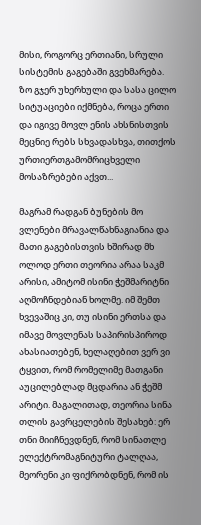მისი, როგორც ერთიანი, სრული სისტემის გაგებაში გვეხმარება. ზო გჯერ უხერხული და სასა ცილო სიტუაციები იქმნება, როცა ერთი და იგივე მოვლ ენის ახსნისთვის მეცნიე რებს სხვადასხვა, თითქოს ურთიერთგამომრიცხველი მოსაზრებები აქვთ...

მაგრამ რადგან ბუნების მო ვლენები მრავალწახნაგიანია და მათი გაგებისთვის ხშირად მხ ოლოდ ერთი თეორია არაა საკმ არისი, ამიტომ ისინი ჭეშმარიტნი აღმოჩნდებიან ხოლმე. იმ შემთ ხვევაშიც კი, თუ ისინი ერთსა და იმავე მოვლენას საპირისპიროდ ახასიათებენ, ხელაღებით ვერ ვი ტყვით, რომ რომელიმე მათგანი აუცილებლად მცდარია ან ჭეშმ არიტი. მაგალითად, თეორია სინა თლის გავრცელების შესახებ: ერ თნი მიიჩნევდნენ, რომ სინათლე ელექტრომაგნიტური ტალღაა, მეორენი კი ფიქრობდნენ, რომ ის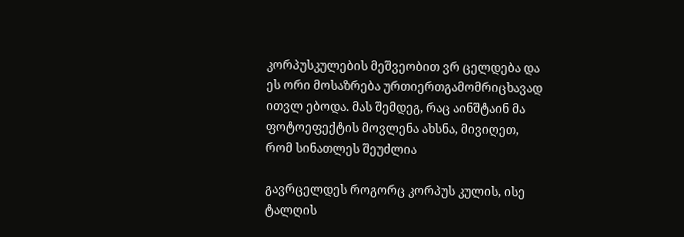კორპუსკულების მეშვეობით ვრ ცელდება და ეს ორი მოსაზრება ურთიერთგამომრიცხავად ითვლ ებოდა. მას შემდეგ, რაც აინშტაინ მა ფოტოეფექტის მოვლენა ახსნა, მივიღეთ, რომ სინათლეს შეუძლია

გავრცელდეს როგორც კორპუს კულის, ისე ტალღის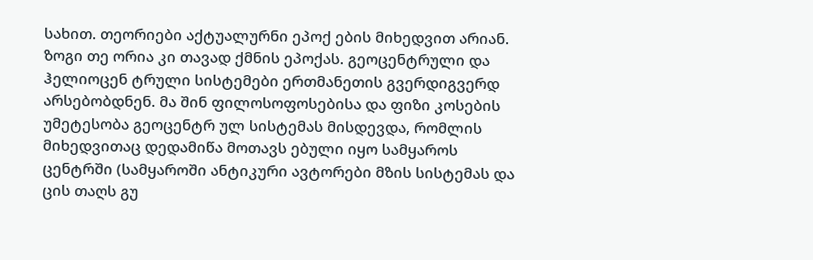სახით. თეორიები აქტუალურნი ეპოქ ების მიხედვით არიან. ზოგი თე ორია კი თავად ქმნის ეპოქას. გეოცენტრული და ჰელიოცენ ტრული სისტემები ერთმანეთის გვერდიგვერდ არსებობდნენ. მა შინ ფილოსოფოსებისა და ფიზი კოსების უმეტესობა გეოცენტრ ულ სისტემას მისდევდა, რომლის მიხედვითაც დედამიწა მოთავს ებული იყო სამყაროს ცენტრში (სამყაროში ანტიკური ავტორები მზის სისტემას და ცის თაღს გუ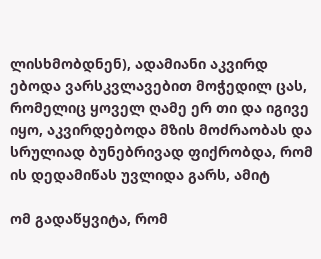ლისხმობდნენ), ადამიანი აკვირდ ებოდა ვარსკვლავებით მოჭედილ ცას, რომელიც ყოველ ღამე ერ თი და იგივე იყო, აკვირდებოდა მზის მოძრაობას და სრულიად ბუნებრივად ფიქრობდა, რომ ის დედამიწას უვლიდა გარს, ამიტ

ომ გადაწყვიტა, რომ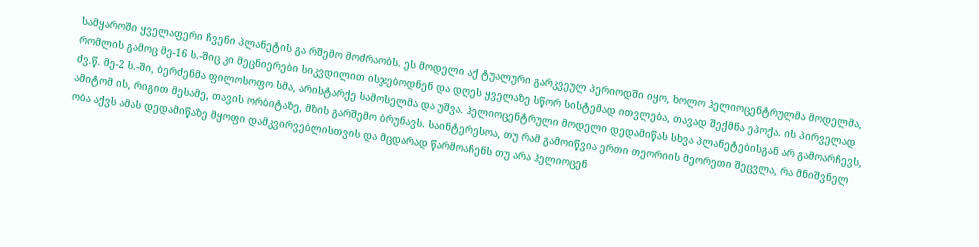სამყაროში ყველაფერი ჩვენი პლანეტის გა რშემო მოძრაობს. ეს მოდელი აქ ტუალური გარკვეულ პერიოდში იყო, ხოლო ჰელიოცენტრულმა მოდელმა, რომლის გამოც მე-16 ს.-შიც კი მეცნიერები სიკვდილით ისჯებოდნენ და დღეს ყველაზე სწორ სისტემად ითვლება, თავად შექმნა ეპოქა. ის პირველად ძვ.წ. მე-2 ს.-ში, ბერძენმა ფილოსოფო სმა, არისტარქე სამოსელმა და უშვა. ჰელიოცენტრული მოდელი დედამიწას სხვა პლანეტებისგან არ გამოარჩევს, ამიტომ ის, რიგით მესამე, თავის ორბიტაზე, მზის გარშემო ბრუნავს. საინტერესოა, თუ რამ გამოიწვია ერთი თეორიის მეორეთი შეცვლა, რა მნიშვნელ ობა აქვს ამას დედამიწაზე მყოფი დამკვირვებლისთვის და მცდარად წარმოაჩენს თუ არა ჰელიოცენ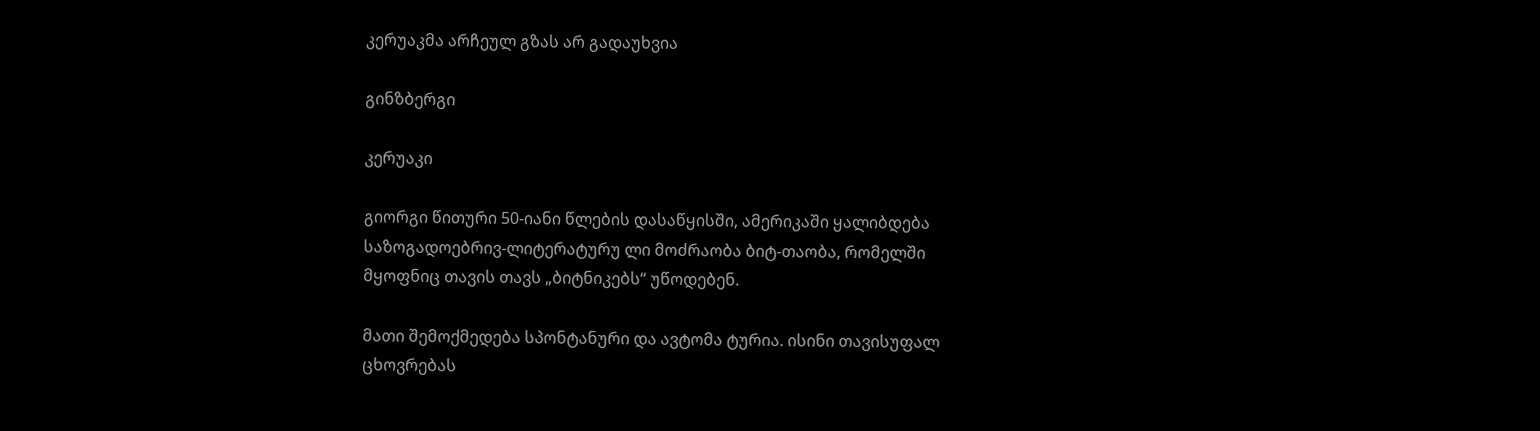კერუაკმა არჩეულ გზას არ გადაუხვია

გინზბერგი

კერუაკი

გიორგი წითური 50-იანი წლების დასაწყისში, ამერიკაში ყალიბდება საზოგადოებრივ-ლიტერატურუ ლი მოძრაობა ბიტ-თაობა, რომელში მყოფნიც თავის თავს „ბიტნიკებს“ უწოდებენ.

მათი შემოქმედება სპონტანური და ავტომა ტურია. ისინი თავისუფალ ცხოვრებას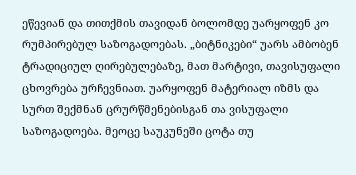ეწევიან და თითქმის თავიდან ბოლომდე უარყოფენ კო რუმპირებულ საზოგადოებას. „ბიტნიკები“ უარს ამბობენ ტრადიციულ ღირებულებაზე, მათ მარტივი, თავისუფალი ცხოვრება ურჩევნიათ. უარყოფენ მატერიალ იზმს და სურთ შექმნან ცრურწმენებისგან თა ვისუფალი საზოგადოება. მეოცე საუკუნეში ცოტა თუ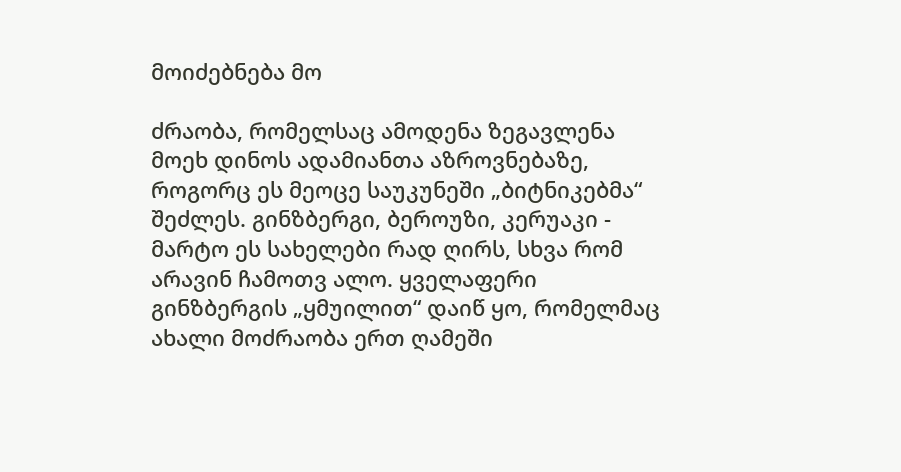მოიძებნება მო

ძრაობა, რომელსაც ამოდენა ზეგავლენა მოეხ დინოს ადამიანთა აზროვნებაზე, როგორც ეს მეოცე საუკუნეში „ბიტნიკებმა“ შეძლეს. გინზბერგი, ბეროუზი, კერუაკი - მარტო ეს სახელები რად ღირს, სხვა რომ არავინ ჩამოთვ ალო. ყველაფერი გინზბერგის „ყმუილით“ დაიწ ყო, რომელმაც ახალი მოძრაობა ერთ ღამეში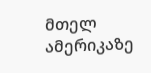მთელ ამერიკაზე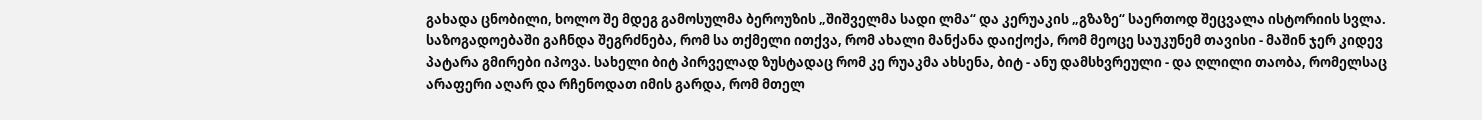გახადა ცნობილი, ხოლო შე მდეგ გამოსულმა ბეროუზის „შიშველმა სადი ლმა“ და კერუაკის „გზაზე“ საერთოდ შეცვალა ისტორიის სვლა. საზოგადოებაში გაჩნდა შეგრძნება, რომ სა თქმელი ითქვა, რომ ახალი მანქანა დაიქოქა, რომ მეოცე საუკუნემ თავისი - მაშინ ჯერ კიდევ პატარა გმირები იპოვა. სახელი ბიტ პირველად ზუსტადაც რომ კე რუაკმა ახსენა, ბიტ - ანუ დამსხვრეული - და ღლილი თაობა, რომელსაც არაფერი აღარ და რჩენოდათ იმის გარდა, რომ მთელ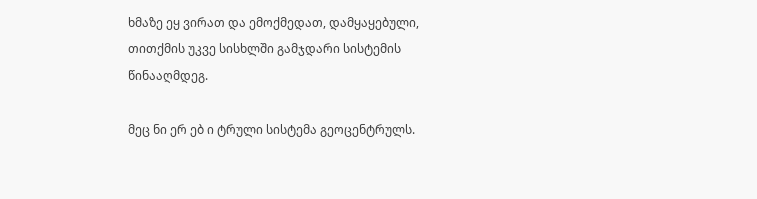ხმაზე ეყ ვირათ და ემოქმედათ, დამყაყებული, თითქმის უკვე სისხლში გამჯდარი სისტემის წინააღმდეგ.

მეც ნი ერ ებ ი ტრული სისტემა გეოცენტრულს.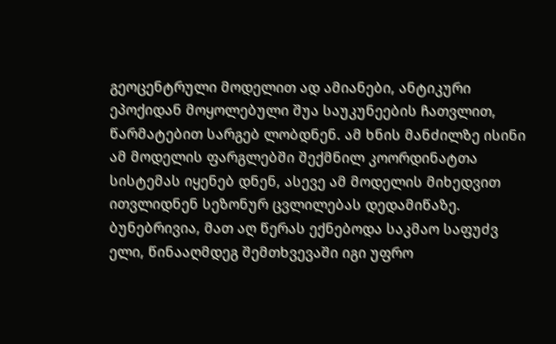გეოცენტრული მოდელით ად ამიანები, ანტიკური ეპოქიდან მოყოლებული შუა საუკუნეების ჩათვლით, წარმატებით სარგებ ლობდნენ. ამ ხნის მანძილზე ისინი ამ მოდელის ფარგლებში შექმნილ კოორდინატთა სისტემას იყენებ დნენ, ასევე ამ მოდელის მიხედვით ითვლიდნენ სეზონურ ცვლილებას დედამიწაზე. ბუნებრივია, მათ აღ წერას ექნებოდა საკმაო საფუძვ ელი, წინააღმდეგ შემთხვევაში იგი უფრო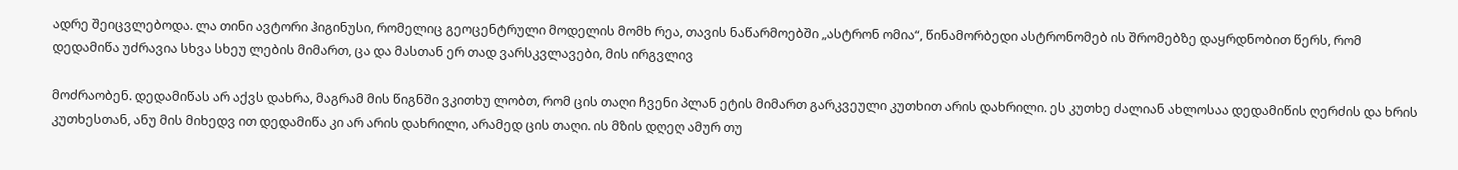ადრე შეიცვლებოდა. ლა თინი ავტორი ჰიგინუსი, რომელიც გეოცენტრული მოდელის მომხ რეა, თავის ნაწარმოებში „ასტრონ ომია“, წინამორბედი ასტრონომებ ის შრომებზე დაყრდნობით წერს, რომ დედამიწა უძრავია სხვა სხეუ ლების მიმართ, ცა და მასთან ერ თად ვარსკვლავები, მის ირგვლივ

მოძრაობენ. დედამიწას არ აქვს დახრა, მაგრამ მის წიგნში ვკითხუ ლობთ, რომ ცის თაღი ჩვენი პლან ეტის მიმართ გარკვეული კუთხით არის დახრილი. ეს კუთხე ძალიან ახლოსაა დედამიწის ღერძის და ხრის კუთხესთან, ანუ მის მიხედვ ით დედამიწა კი არ არის დახრილი, არამედ ცის თაღი. ის მზის დღეღ ამურ თუ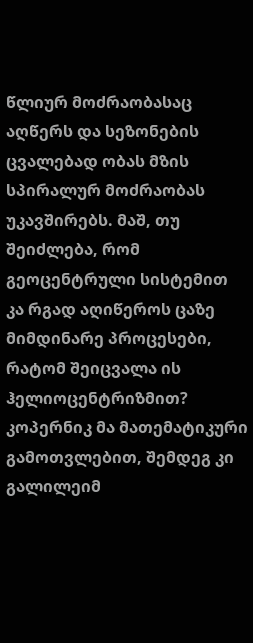წლიურ მოძრაობასაც აღწერს და სეზონების ცვალებად ობას მზის სპირალურ მოძრაობას უკავშირებს. მაშ, თუ შეიძლება, რომ გეოცენტრული სისტემით კა რგად აღიწეროს ცაზე მიმდინარე პროცესები, რატომ შეიცვალა ის ჰელიოცენტრიზმით? კოპერნიკ მა მათემატიკური გამოთვლებით, შემდეგ კი გალილეიმ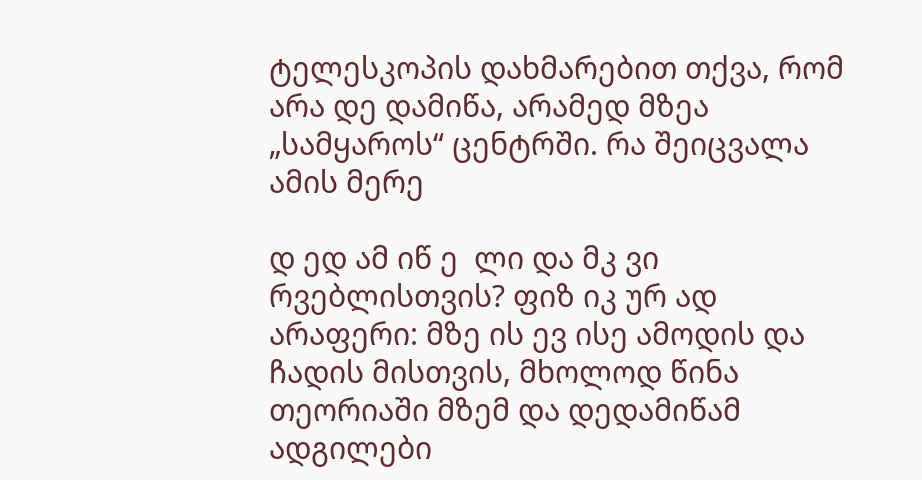ტელესკოპის დახმარებით თქვა, რომ არა დე დამიწა, არამედ მზეა „სამყაროს“ ცენტრში. რა შეიცვალა ამის მერე

დ ედ ამ იწ ე  ლი და მკ ვი რვებლისთვის? ფიზ იკ ურ ად არაფერი: მზე ის ევ ისე ამოდის და ჩადის მისთვის, მხოლოდ წინა თეორიაში მზემ და დედამიწამ ადგილები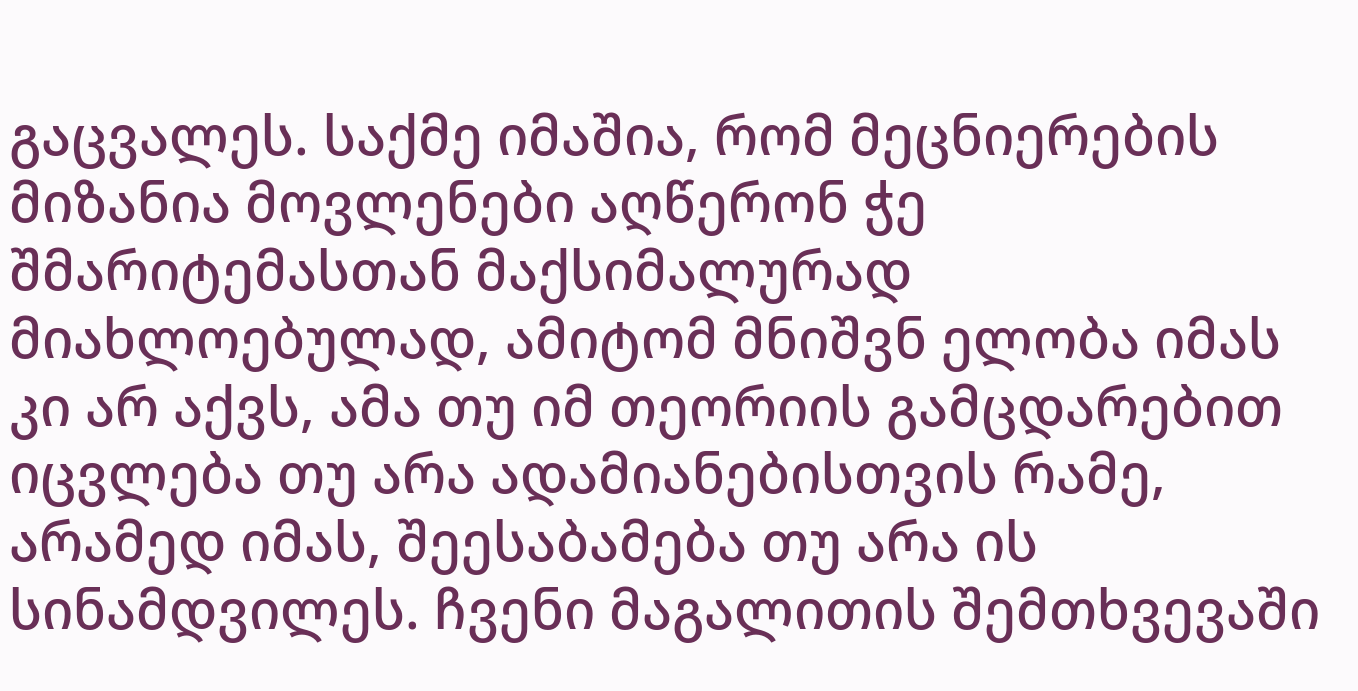გაცვალეს. საქმე იმაშია, რომ მეცნიერების მიზანია მოვლენები აღწერონ ჭე შმარიტემასთან მაქსიმალურად მიახლოებულად, ამიტომ მნიშვნ ელობა იმას კი არ აქვს, ამა თუ იმ თეორიის გამცდარებით იცვლება თუ არა ადამიანებისთვის რამე, არამედ იმას, შეესაბამება თუ არა ის სინამდვილეს. ჩვენი მაგალითის შემთხვევაში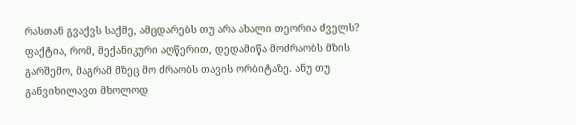რასთან გვაქვს საქმე, ამცდარებს თუ არა ახალი თეორია ძველს? ფაქტია, რომ, მექანიკური აღწერით, დედამიწა მოძრაობს მზის გარშემო, მაგრამ მზეც მო ძრაობს თავის ორბიტაზე. ანუ თუ განვიხილავთ მხოლოდ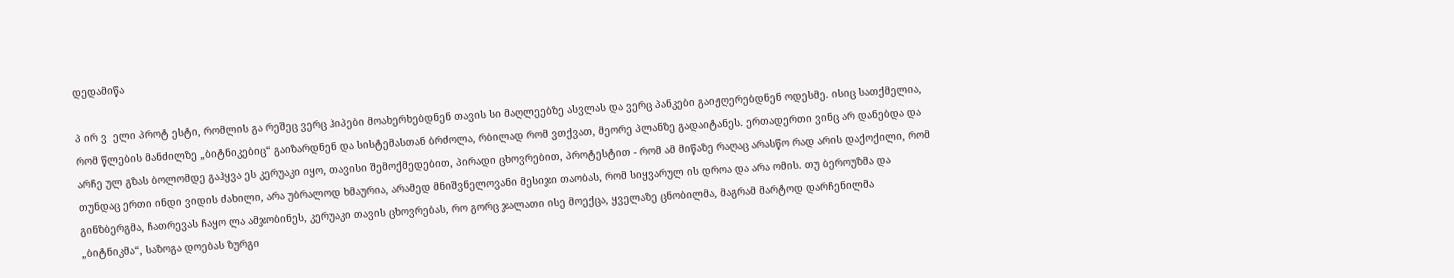დედამიწა

პ ირ ვ  ელი პროტ ესტი, რომლის გა რეშეც ვერც ჰიპები მოახერხებდნენ თავის სი მაღლეებზე ასვლას და ვერც პანკები გაიჟღერებდნენ ოდესმე. ისიც სათქმელია, რომ წლების მანძილზე „ბიტნიკებიც“ გაიზარდნენ და სისტემასთან ბრძოლა, რბილად რომ ვთქვათ, მეორე პლანზე გადაიტანეს. ერთადერთი ვინც არ დანებდა და არჩე ულ გზას ბოლომდე გაჰყვა ეს კერუაკი იყო, თავისი შემოქმედებით, პირადი ცხოვრებით, პროტესტით - რომ ამ მიწაზე რაღაც არასწო რად არის დაქოქილი, რომ თუნდაც ერთი ინდი ვიდის ძახილი, არა უბრალოდ ხმაურია, არამედ მნიშვნელოვანი მესიჯი თაობას, რომ სიყვარულ ის დროა და არა ომის. თუ ბეროუზმა და გინზბერგმა, ჩათრევას ჩაყო ლა ამჯობინეს, კერუაკი თავის ცხოვრებას, რო გორც ჯალათი ისე მოექცა, ყველაზე ცნობილმა, მაგრამ მარტოდ დარჩენილმა „ბიტნიკმა“, საზოგა დოებას ზურგი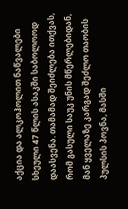აქცია და ალკოჰოლით ნაწვალები სხეული 47 წლის ასაკში საბოლოოდ დაასვენა. თამამად შეიძლება ითქვას, რომ გასული საუკ უნის მწერლებიდან, მან ყველაზე კარგად შეძლო თაობის პულსის პოვნა, მასში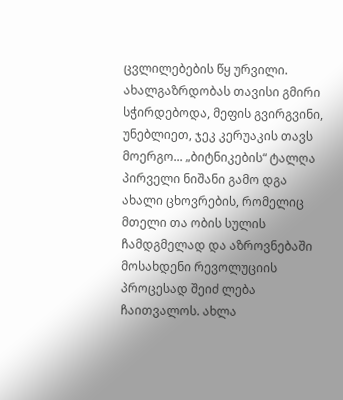ცვლილებების წყ ურვილი. ახალგაზრდობას თავისი გმირი სჭირდებოდა, მეფის გვირგვინი, უნებლიეთ, ჯეკ კერუაკის თავს მოერგო... „ბიტნიკების“ ტალღა პირველი ნიშანი გამო დგა ახალი ცხოვრების, რომელიც მთელი თა ობის სულის ჩამდგმელად და აზროვნებაში მოსახდენი რევოლუციის პროცესად შეიძ ლება ჩაითვალოს. ახლა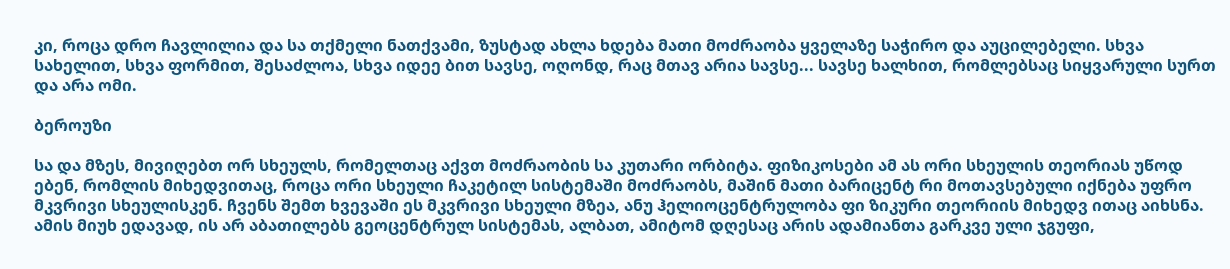კი, როცა დრო ჩავლილია და სა თქმელი ნათქვამი, ზუსტად ახლა ხდება მათი მოძრაობა ყველაზე საჭირო და აუცილებელი. სხვა სახელით, სხვა ფორმით, შესაძლოა, სხვა იდეე ბით სავსე, ოღონდ, რაც მთავ არია სავსე... სავსე ხალხით, რომლებსაც სიყვარული სურთ და არა ომი.

ბეროუზი

სა და მზეს, მივიღებთ ორ სხეულს, რომელთაც აქვთ მოძრაობის სა კუთარი ორბიტა. ფიზიკოსები ამ ას ორი სხეულის თეორიას უწოდ ებენ, რომლის მიხედვითაც, როცა ორი სხეული ჩაკეტილ სისტემაში მოძრაობს, მაშინ მათი ბარიცენტ რი მოთავსებული იქნება უფრო მკვრივი სხეულისკენ. ჩვენს შემთ ხვევაში ეს მკვრივი სხეული მზეა, ანუ ჰელიოცენტრულობა ფი ზიკური თეორიის მიხედვ ითაც აიხსნა. ამის მიუხ ედავად, ის არ აბათილებს გეოცენტრულ სისტემას, ალბათ, ამიტომ დღესაც არის ადამიანთა გარკვე ული ჯგუფი,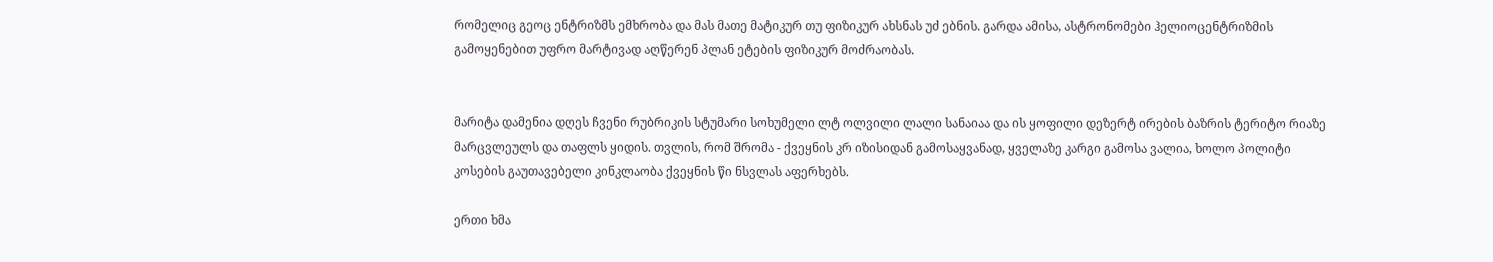რომელიც გეოც ენტრიზმს ემხრობა და მას მათე მატიკურ თუ ფიზიკურ ახსნას უძ ებნის. გარდა ამისა, ასტრონომები ჰელიოცენტრიზმის გამოყენებით უფრო მარტივად აღწერენ პლან ეტების ფიზიკურ მოძრაობას.


მარიტა დამენია დღეს ჩვენი რუბრიკის სტუმარი სოხუმელი ლტ ოლვილი ლალი სანაიაა და ის ყოფილი დეზერტ ირების ბაზრის ტერიტო რიაზე მარცვლეულს და თაფლს ყიდის. თვლის, რომ შრომა - ქვეყნის კრ იზისიდან გამოსაყვანად, ყველაზე კარგი გამოსა ვალია, ხოლო პოლიტი კოსების გაუთავებელი კინკლაობა ქვეყნის წი ნსვლას აფერხებს.

ერთი ხმა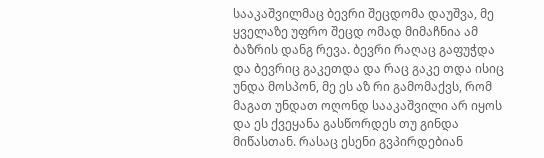სააკაშვილმაც ბევრი შეცდომა დაუშვა, მე ყველაზე უფრო შეცდ ომად მიმაჩნია ამ ბაზრის დანგ რევა. ბევრი რაღაც გაფუჭდა და ბევრიც გაკეთდა და რაც გაკე თდა ისიც უნდა მოსპონ, მე ეს აზ რი გამომაქვს, რომ მაგათ უნდათ ოღონდ სააკაშვილი არ იყოს და ეს ქვეყანა გასწორდეს თუ გინდა მიწასთან. რასაც ესენი გვპირდებიან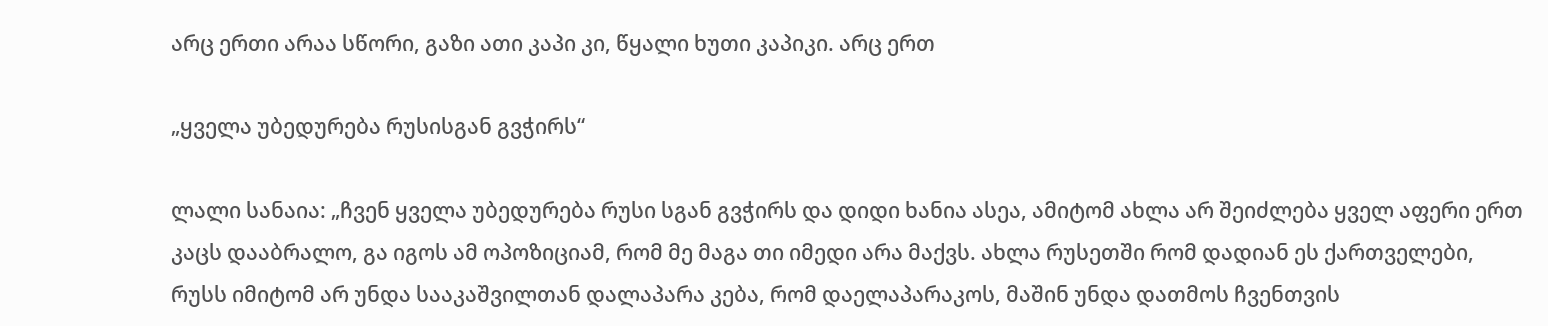არც ერთი არაა სწორი, გაზი ათი კაპი კი, წყალი ხუთი კაპიკი. არც ერთ

„ყველა უბედურება რუსისგან გვჭირს“

ლალი სანაია: „ჩვენ ყველა უბედურება რუსი სგან გვჭირს და დიდი ხანია ასეა, ამიტომ ახლა არ შეიძლება ყველ აფერი ერთ კაცს დააბრალო, გა იგოს ამ ოპოზიციამ, რომ მე მაგა თი იმედი არა მაქვს. ახლა რუსეთში რომ დადიან ეს ქართველები, რუსს იმიტომ არ უნდა სააკაშვილთან დალაპარა კება, რომ დაელაპარაკოს, მაშინ უნდა დათმოს ჩვენთვის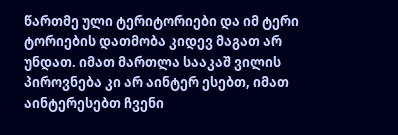წართმე ული ტერიტორიები და იმ ტერი ტორიების დათმობა კიდევ მაგათ არ უნდათ. იმათ მართლა სააკაშ ვილის პიროვნება კი არ აინტერ ესებთ, იმათ აინტერესებთ ჩვენი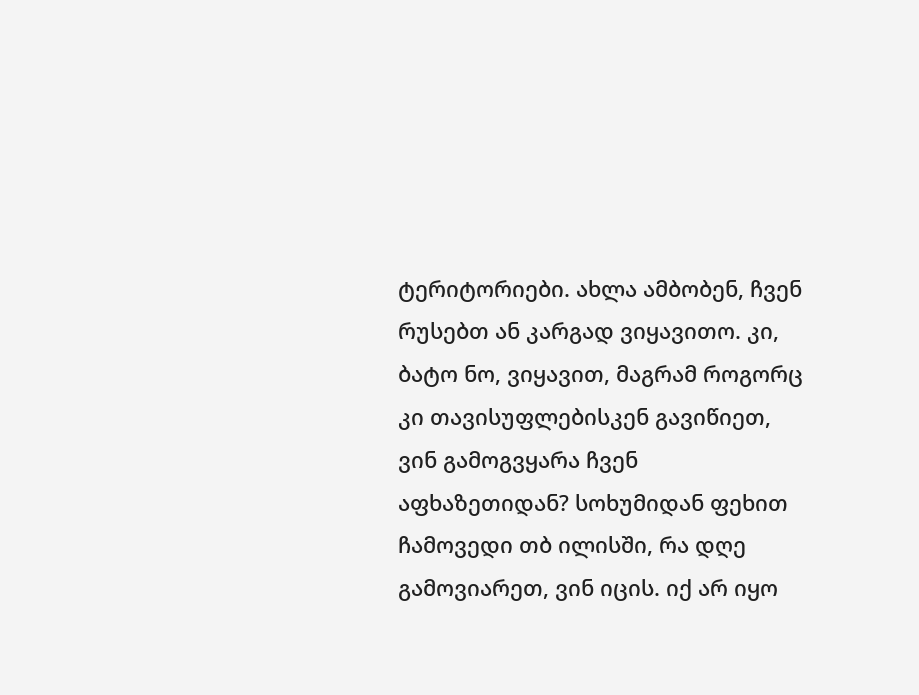ტერიტორიები. ახლა ამბობენ, ჩვენ რუსებთ ან კარგად ვიყავითო. კი, ბატო ნო, ვიყავით, მაგრამ როგორც კი თავისუფლებისკენ გავიწიეთ, ვინ გამოგვყარა ჩვენ აფხაზეთიდან? სოხუმიდან ფეხით ჩამოვედი თბ ილისში, რა დღე გამოვიარეთ, ვინ იცის. იქ არ იყო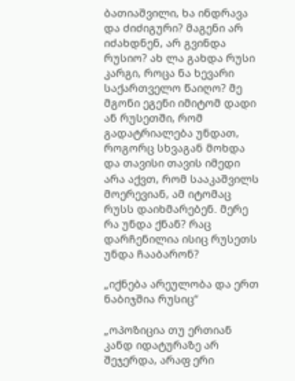ბათიაშვილი, ხა ინდრავა და ძიძიგური? მაგენი არ იძახდნენ, არ გვინდა რუსიო? ახ ლა გახდა რუსი კარგი, როცა ნა ხევარი საქართველო წაიღო? მე მგონი ეგენი იმიტომ დადი ან რუსეთში, რომ გადატრიალება უნდათ, როგორც სხვაგან მოხდა და თავისი თავის იმედი არა აქვთ, რომ სააკაშვილს მოერევიან, ამ იტომაც რუსს დაიხმარებენ. მერე რა უნდა ქნან? რაც დარჩენილია ისიც რუსეთს უნდა ჩააბარონ?

„იქნება არეულობა და ერთ ნაბიჯშია რუსიც“

„ოპოზიცია თუ ერთიან კანდ იდატურაზე არ შეჯერდა, არაფ ერი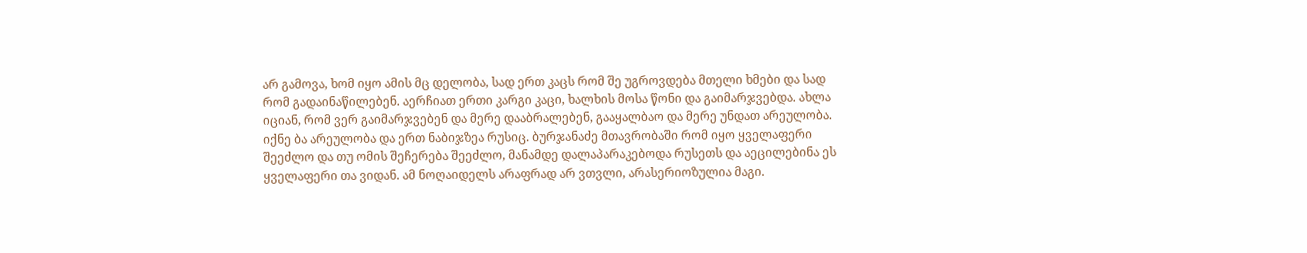არ გამოვა, ხომ იყო ამის მც დელობა, სად ერთ კაცს რომ შე უგროვდება მთელი ხმები და სად რომ გადაინაწილებენ. აერჩიათ ერთი კარგი კაცი, ხალხის მოსა წონი და გაიმარჯვებდა. ახლა იციან, რომ ვერ გაიმარჯვებენ და მერე დააბრალებენ, გააყალბაო და მერე უნდათ არეულობა. იქნე ბა არეულობა და ერთ ნაბიჯზეა რუსიც. ბურჯანაძე მთავრობაში რომ იყო ყველაფერი შეეძლო და თუ ომის შეჩერება შეეძლო, მანამდე დალაპარაკებოდა რუსეთს და აეცილებინა ეს ყველაფერი თა ვიდან. ამ ნოღაიდელს არაფრად არ ვთვლი, არასერიოზულია მაგი.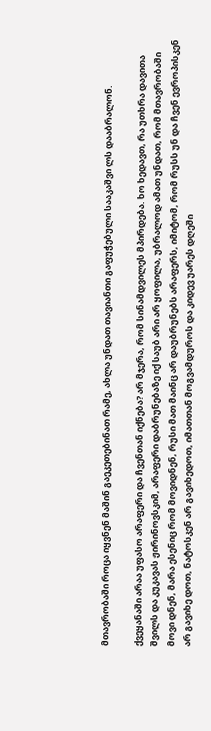მთავრობაში როცა იყვნენ მაშინ გაეკეთებინათ რამე, ახლა უნდათ თავიანთი გაფუჭებული სააკაშვი ლს დააბრალონ.

ქვეყანაში არაა უფასო არაფერი და ჩვენთან იქნება? არ მჯერა, რომ სინამდვილეს მპირდება. ხო ხედავთ, რა უთხრა დავითა შვილს და კუკავას ჟირინოვსკიმ, არაფერი დაბრუნებაზე იქ საუბ არი არ ყოფილა, უბრალოდ ამათ უნდათ, რომ მთავრობაში მოვი დნენ, მარა ესენიც რომ მოვიდნენ, რუსი მათ მაინც არ დაუბრუნებს არაფერს, იმიტომ, რომ რუსს უნ და ჩვენ ევროპისკენ არ გავიხე დოთ, ნატოსკენ არ გავიხედოთ, იმათთან მოგვამდუროს და კიდევ უარეს დღეში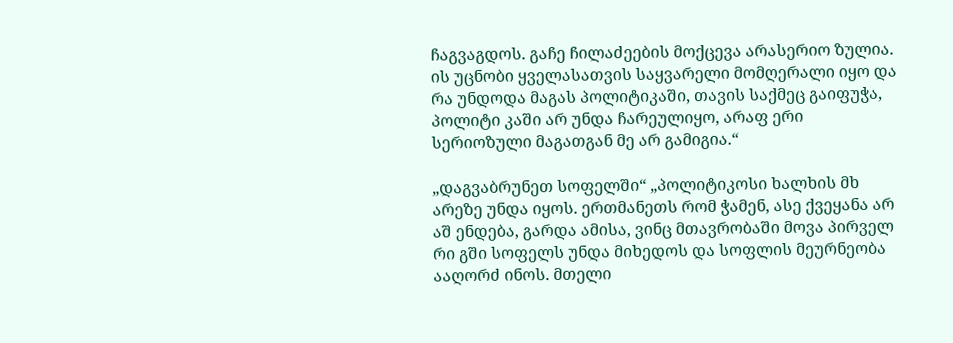ჩაგვაგდოს. გაჩე ჩილაძეების მოქცევა არასერიო ზულია. ის უცნობი ყველასათვის საყვარელი მომღერალი იყო და რა უნდოდა მაგას პოლიტიკაში, თავის საქმეც გაიფუჭა, პოლიტი კაში არ უნდა ჩარეულიყო, არაფ ერი სერიოზული მაგათგან მე არ გამიგია.“

„დაგვაბრუნეთ სოფელში“ „პოლიტიკოსი ხალხის მხ არეზე უნდა იყოს. ერთმანეთს რომ ჭამენ, ასე ქვეყანა არ აშ ენდება, გარდა ამისა, ვინც მთავრობაში მოვა პირველ რი გში სოფელს უნდა მიხედოს და სოფლის მეურნეობა ააღორძ ინოს. მთელი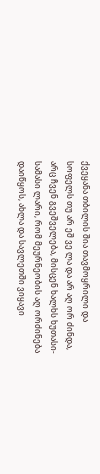ქვეყანა თბილის შია თავმოყრილი და სოფელს თუ არ ეშ ვე ლა და არ აღ ორ ძინდა, არც ჩვენ გვეშველება, მისცენ ხალხს ხუთასი-სამასი ლარი, რომ მეურნეობის აღ ორძინება დაიწყოს, ახლა და სავლეთში ვიყავი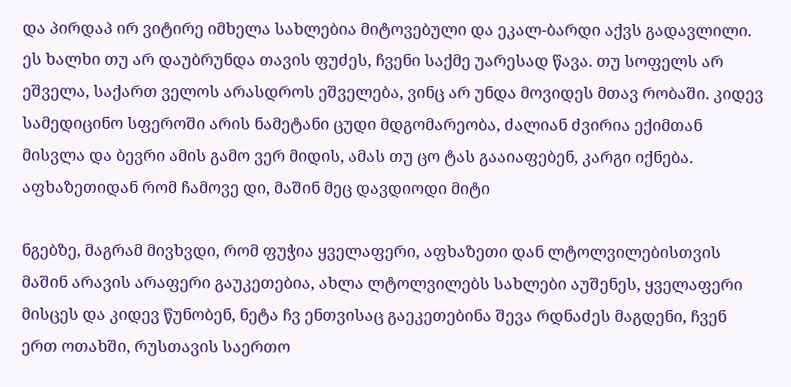და პირდაპ ირ ვიტირე იმხელა სახლებია მიტოვებული და ეკალ-ბარდი აქვს გადავლილი. ეს ხალხი თუ არ დაუბრუნდა თავის ფუძეს, ჩვენი საქმე უარესად წავა. თუ სოფელს არ ეშველა, საქართ ველოს არასდროს ეშველება, ვინც არ უნდა მოვიდეს მთავ რობაში. კიდევ სამედიცინო სფეროში არის ნამეტანი ცუდი მდგომარეობა, ძალიან ძვირია ექიმთან მისვლა და ბევრი ამის გამო ვერ მიდის, ამას თუ ცო ტას გააიაფებენ, კარგი იქნება. აფხაზეთიდან რომ ჩამოვე დი, მაშინ მეც დავდიოდი მიტი

ნგებზე, მაგრამ მივხვდი, რომ ფუჭია ყველაფერი, აფხაზეთი დან ლტოლვილებისთვის მაშინ არავის არაფერი გაუკეთებია, ახლა ლტოლვილებს სახლები აუშენეს, ყველაფერი მისცეს და კიდევ წუნობენ, ნეტა ჩვ ენთვისაც გაეკეთებინა შევა რდნაძეს მაგდენი, ჩვენ ერთ ოთახში, რუსთავის საერთო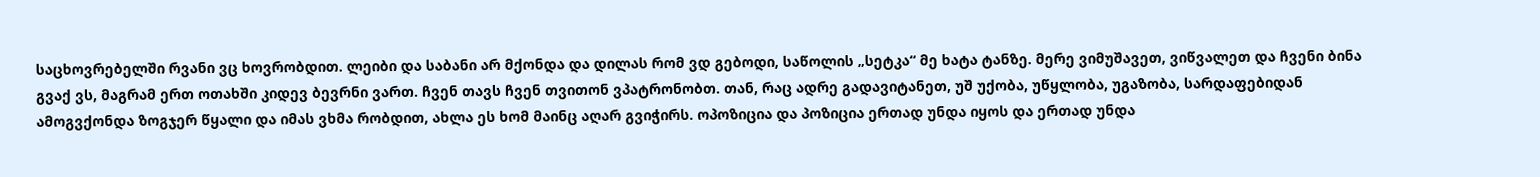საცხოვრებელში რვანი ვც ხოვრობდით. ლეიბი და საბანი არ მქონდა და დილას რომ ვდ გებოდი, საწოლის „სეტკა“ მე ხატა ტანზე. მერე ვიმუშავეთ, ვიწვალეთ და ჩვენი ბინა გვაქ ვს, მაგრამ ერთ ოთახში კიდევ ბევრნი ვართ. ჩვენ თავს ჩვენ თვითონ ვპატრონობთ. თან, რაც ადრე გადავიტანეთ, უშ უქობა, უწყლობა, უგაზობა, სარდაფებიდან ამოგვქონდა ზოგჯერ წყალი და იმას ვხმა რობდით, ახლა ეს ხომ მაინც აღარ გვიჭირს. ოპოზიცია და პოზიცია ერთად უნდა იყოს და ერთად უნდა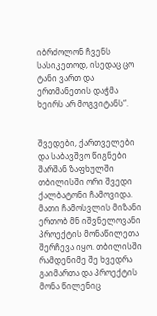იბრძოლონ ჩვენს სასიკეთოდ, ისედაც ცო ტანი ვართ და ერთმანეთის დაჭმა ხეირს არ მოგვიტანს“.


შვედები, ქართველები და საბავშვო წიგნები შარშან ზაფხულში თბილისში ორი შვედი ქალბატონი ჩამოვიდა. მათი ჩამოსვლის მიზანი ერთობ მნ იშვნელოვანი პროექტის მონაწილეთა შერჩევა იყო. თბილისში რამდენიმე შე ხვედრა გაიმართა და პროექტის მონა წილენიც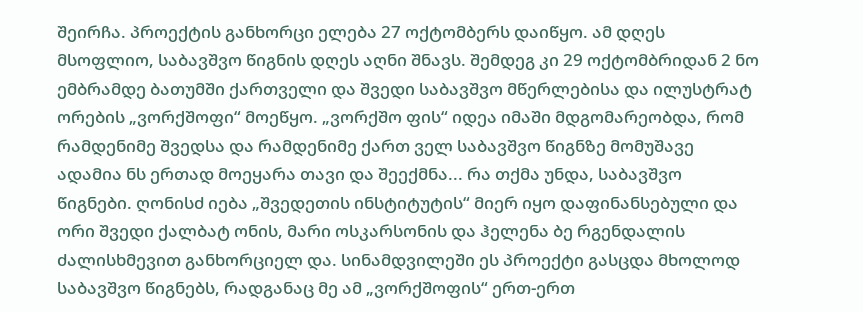შეირჩა. პროექტის განხორცი ელება 27 ოქტომბერს დაიწყო. ამ დღეს მსოფლიო, საბავშვო წიგნის დღეს აღნი შნავს. შემდეგ კი 29 ოქტომბრიდან 2 ნო ემბრამდე ბათუმში ქართველი და შვედი საბავშვო მწერლებისა და ილუსტრატ ორების „ვორქშოფი“ მოეწყო. „ვორქშო ფის“ იდეა იმაში მდგომარეობდა, რომ რამდენიმე შვედსა და რამდენიმე ქართ ველ საბავშვო წიგნზე მომუშავე ადამია ნს ერთად მოეყარა თავი და შეექმნა... რა თქმა უნდა, საბავშვო წიგნები. ღონისძ იება „შვედეთის ინსტიტუტის“ მიერ იყო დაფინანსებული და ორი შვედი ქალბატ ონის, მარი ოსკარსონის და ჰელენა ბე რგენდალის ძალისხმევით განხორციელ და. სინამდვილეში ეს პროექტი გასცდა მხოლოდ საბავშვო წიგნებს, რადგანაც მე ამ „ვორქშოფის“ ერთ-ერთ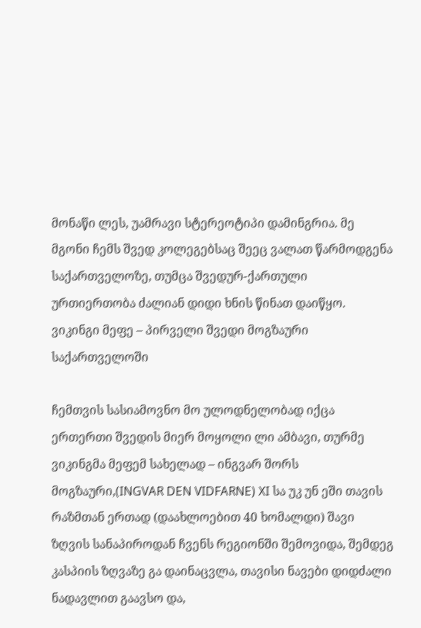მონაწი ლეს, უამრავი სტერეოტიპი დამინგრია. მე მგონი ჩემს შვედ კოლეგებსაც შეეც ვალათ წარმოდგენა საქართველოზე, თუმცა შვედურ-ქართული ურთიერთობა ძალიან დიდი ხნის წინათ დაიწყო. ვიკინგი მეფე – პირველი შვედი მოგზაური საქართველოში

ჩემთვის სასიამოვნო მო ულოდნელობად იქცა ერთერთი შვედის მიერ მოყოლი ლი ამბავი, თურმე ვიკინგმა მეფემ სახელად – ინგვარ შორს მოგზაური,(INGVAR DEN VIDFARNE) XI სა უკ უნ ეში თავის რაზმთან ერთად (დაახლოებით 40 ხომალდი) შავი ზღვის სანაპიროდან ჩვენს რეგიონში შემოვიდა, შემდეგ კასპიის ზღვაზე გა დაინაცვლა, თავისი ნავები დიდძალი ნადავლით გაავსო და,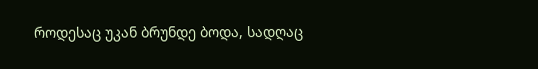როდესაც უკან ბრუნდე ბოდა, სადღაც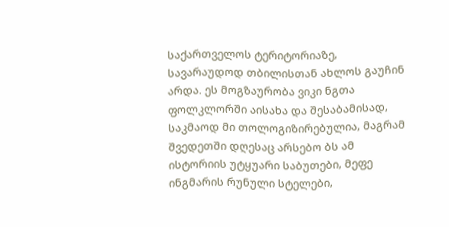საქართველოს ტერიტორიაზე, სავარაუდოდ თბილისთან ახლოს გაუჩინ არდა. ეს მოგზაურობა ვიკი ნგთა ფოლკლორში აისახა და შესაბამისად, საკმაოდ მი თოლოგიზირებულია, მაგრამ შვედეთში დღესაც არსებო ბს ამ ისტორიის უტყუარი საბუთები, მეფე ინგმარის რუნული სტელები,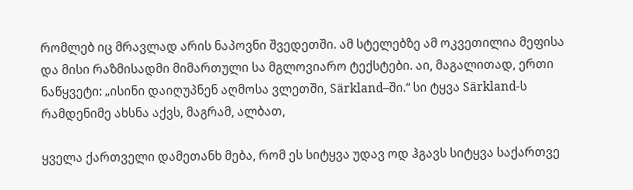რომლებ იც მრავლად არის ნაპოვნი შვედეთში. ამ სტელებზე ამ ოკვეთილია მეფისა და მისი რაზმისადმი მიმართული სა მგლოვიარო ტექსტები. აი, მაგალითად, ერთი ნაწყვეტი: „ისინი დაიღუპნენ აღმოსა ვლეთში, Särkland–ში.“ სი ტყვა Särkland-ს რამდენიმე ახსნა აქვს, მაგრამ, ალბათ,

ყველა ქართველი დამეთანხ მება, რომ ეს სიტყვა უდავ ოდ ჰგავს სიტყვა საქართვე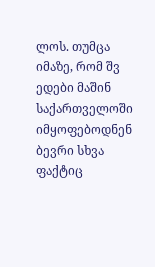ლოს. თუმცა იმაზე, რომ შვ ედები მაშინ საქართველოში იმყოფებოდნენ ბევრი სხვა ფაქტიც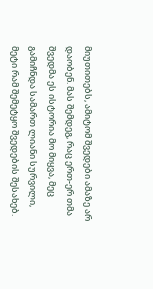მიუთითებს, ამიტომ შვედები ამაზე არ დაობენ. მას შემდეგ, რაც ერთ-ერ თმა შვედმა ეს ისტორია მო მიყვა, მეც გამიჩნდა სამართ ლიანი სურვილი, მეტი რამ შემეტყო შვედების შესახებ.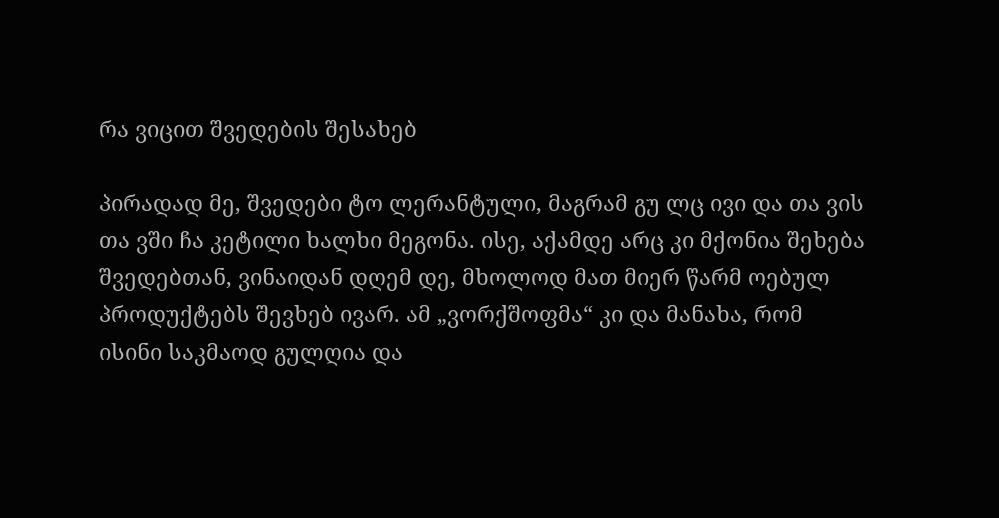რა ვიცით შვედების შესახებ

პირადად მე, შვედები ტო ლერანტული, მაგრამ გუ ლც ივი და თა ვის თა ვში ჩა კეტილი ხალხი მეგონა. ისე, აქამდე არც კი მქონია შეხება შვედებთან, ვინაიდან დღემ დე, მხოლოდ მათ მიერ წარმ ოებულ პროდუქტებს შევხებ ივარ. ამ „ვორქშოფმა“ კი და მანახა, რომ ისინი საკმაოდ გულღია და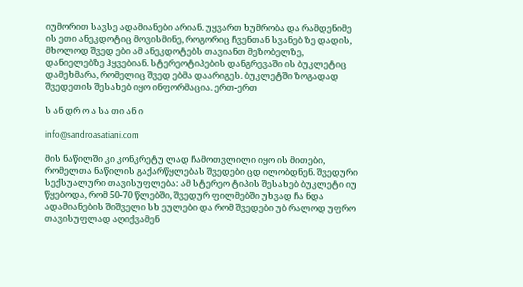იუმორით სავსე ადამიანები არიან. უყვართ ხუმრობა და რამდენიმე ის ეთი ანეკდოტიც მოვისმინე, როგორიც ჩვენთან სვანებ ზე დადის, მხოლოდ შვედ ები ამ ანეკდოტებს თავიანთ მეზობელზე, დანიელებზე ჰყვებიან. სტერეოტიპების დანგრევაში ის ბუკლეტიც დამეხმარა, რომელიც შვედ ებმა დაარიგეს. ბუკლეტში ზოგადად შვედეთის შესახებ იყო ინფორმაცია. ერთ-ერთ

ს ან დრ ო ა სა თი ან ი

info@sandroasatiani.com

მის ნაწილში კი კონკრეტუ ლად ჩამოთვლილი იყო ის მითები, რომელთა ნაწილის გაქარწყლებას შვედები ცდ ილობდნენ. შვედური სექსუალური თავისუფლება: ამ სტერეო ტიპის შესახებ ბუკლეტი იუ წყებოდა, რომ 50-70 წლებში, შვედურ ფილმებში უხვად ჩა ნდა ადამიანების შიშველი სხ ეულები და რომ შვედები უბ რალოდ უფრო თავისუფლად აღიქვამენ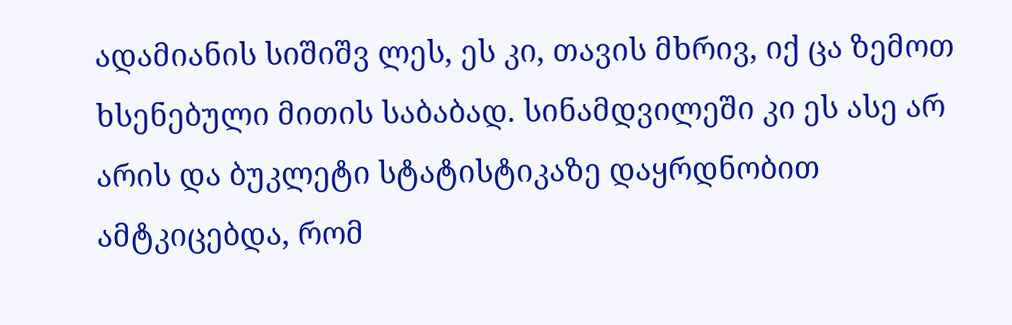ადამიანის სიშიშვ ლეს, ეს კი, თავის მხრივ, იქ ცა ზემოთ ხსენებული მითის საბაბად. სინამდვილეში კი ეს ასე არ არის და ბუკლეტი სტატისტიკაზე დაყრდნობით ამტკიცებდა, რომ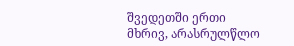შვედეთში ერთი მხრივ, არასრულწლო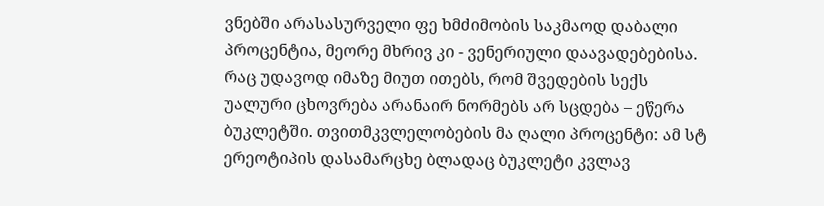ვნებში არასასურველი ფე ხმძიმობის საკმაოდ დაბალი პროცენტია, მეორე მხრივ კი - ვენერიული დაავადებებისა. რაც უდავოდ იმაზე მიუთ ითებს, რომ შვედების სექს უალური ცხოვრება არანაირ ნორმებს არ სცდება – ეწერა ბუკლეტში. თვითმკვლელობების მა ღალი პროცენტი: ამ სტ ერეოტიპის დასამარცხე ბლადაც ბუკლეტი კვლავ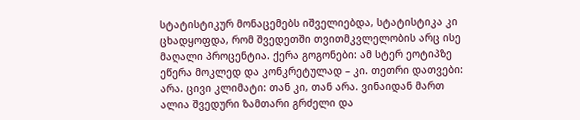სტატისტიკურ მონაცემებს იშველიებდა, სტატისტიკა კი ცხადყოფდა, რომ შვედეთში თვითმკვლელობის არც ისე მაღალი პროცენტია. ქერა გოგონები: ამ სტერ ეოტიპზე ეწერა მოკლედ და კონკრეტულად – კი. თეთრი დათვები: არა. ცივი კლიმატი: თან კი, თან არა. ვინაიდან მართ ალია შვედური ზამთარი გრძელი და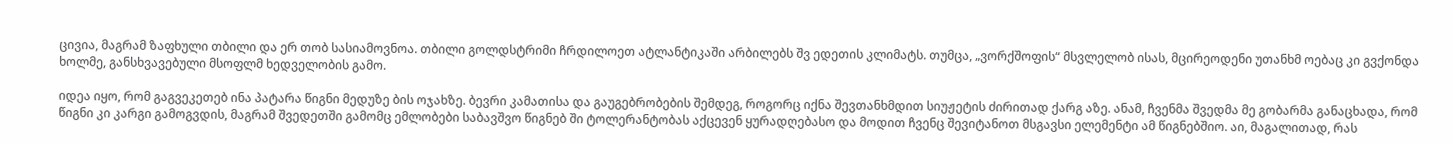ცივია, მაგრამ ზაფხული თბილი და ერ თობ სასიამოვნოა. თბილი გოლდსტრიმი ჩრდილოეთ ატლანტიკაში არბილებს შვ ედეთის კლიმატს. თუმცა, „ვორქშოფის“ მსვლელობ ისას, მცირეოდენი უთანხმ ოებაც კი გვქონდა ხოლმე, განსხვავებული მსოფლმ ხედველობის გამო.

იდეა იყო, რომ გაგვეკეთებ ინა პატარა წიგნი მედუზე ბის ოჯახზე. ბევრი კამათისა და გაუგებრობების შემდეგ, როგორც იქნა შევთანხმდით სიუჟეტის ძირითად ქარგ აზე. ანამ, ჩვენმა შვედმა მე გობარმა განაცხადა, რომ წიგნი კი კარგი გამოგვდის, მაგრამ შვედეთში გამომც ემლობები საბავშვო წიგნებ ში ტოლერანტობას აქცევენ ყურადღებასო და მოდით ჩვენც შევიტანოთ მსგავსი ელემენტი ამ წიგნებშიო. აი, მაგალითად, რას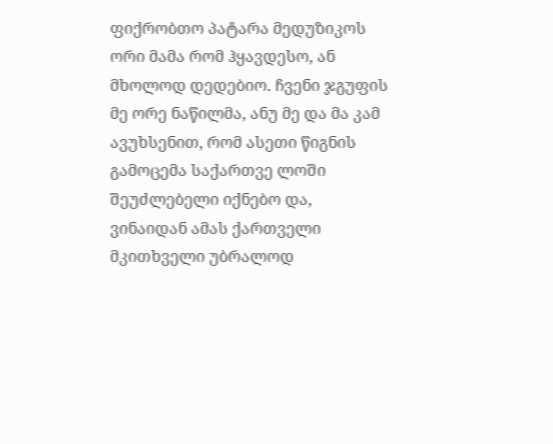ფიქრობთო პატარა მედუზიკოს ორი მამა რომ ჰყავდესო, ან მხოლოდ დედებიო. ჩვენი ჯგუფის მე ორე ნაწილმა, ანუ მე და მა კამ ავუხსენით, რომ ასეთი წიგნის გამოცემა საქართვე ლოში შეუძლებელი იქნებო და, ვინაიდან ამას ქართველი მკითხველი უბრალოდ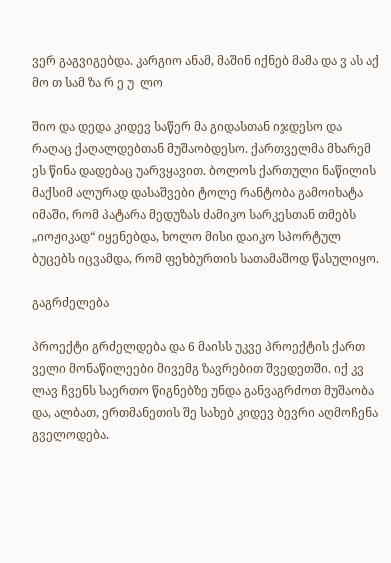ვერ გაგვიგებდა. კარგიო ანამ, მაშინ იქნებ მამა და ვ ას აქ მო თ სამ ზა რ ე უ  ლო

შიო და დედა კიდევ საწერ მა გიდასთან იჯდესო და რაღაც ქაღალდებთან მუშაობდესო. ქართველმა მხარემ ეს წინა დადებაც უარვყავით. ბოლოს ქართული ნაწილის მაქსიმ ალურად დასაშვები ტოლე რანტობა გამოიხატა იმაში, რომ პატარა მედუზას ძამიკო სარკესთან თმებს „იოჟიკად“ იყენებდა, ხოლო მისი დაიკო სპორტულ ბუცებს იცვამდა, რომ ფეხბურთის სათამაშოდ წასულიყო.

გაგრძელება

პროექტი გრძელდება და 6 მაისს უკვე პროექტის ქართ ველი მონაწილეები მივემგ ზავრებით შვედეთში. იქ კვ ლავ ჩვენს საერთო წიგნებზე უნდა განვაგრძოთ მუშაობა და, ალბათ, ერთმანეთის შე სახებ კიდევ ბევრი აღმოჩენა გველოდება.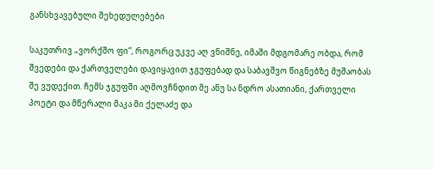განსხვავებული შეხედულებები

საკუთრივ „ვორქშო ფი“, როგორც უკვე აღ ვნიშნე, იმაში მდგომარე ობდა, რომ შვედები და ქართველები დავიყავით ჯგუფებად და საბავშვო წიგნებზე მუშაობას შე ვუდექით. ჩემს ჯგუფში აღმოვჩნდით მე ანუ სა ნდრო ასათიანი, ქართველი პოეტი და მწერალი მაკა მი ქელაძე და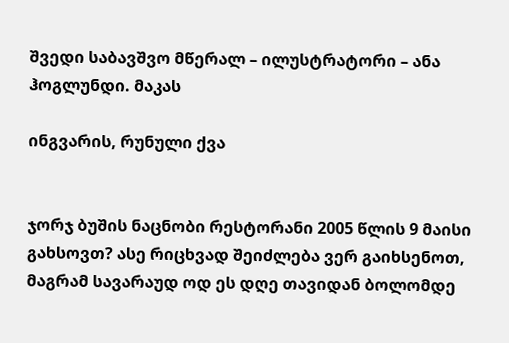შვედი საბავშვო მწერალ – ილუსტრატორი – ანა ჰოგლუნდი. მაკას

ინგვარის, რუნული ქვა


ჯორჯ ბუშის ნაცნობი რესტორანი 2005 წლის 9 მაისი გახსოვთ? ასე რიცხვად შეიძლება ვერ გაიხსენოთ, მაგრამ სავარაუდ ოდ ეს დღე თავიდან ბოლომდე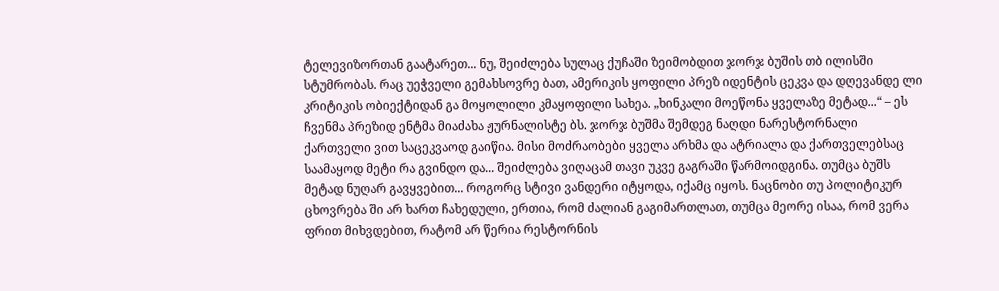ტელევიზორთან გაატარეთ... ნუ, შეიძლება სულაც ქუჩაში ზეიმობდით ჯორჯ ბუშის თბ ილისში სტუმრობას. რაც უეჭველი გემახსოვრე ბათ, ამერიკის ყოფილი პრეზ იდენტის ცეკვა და დღევანდე ლი კრიტიკის ობიექტიდან გა მოყოლილი კმაყოფილი სახეა. „ხინკალი მოეწონა ყველაზე მეტად...“ – ეს ჩვენმა პრეზიდ ენტმა მიაძახა ჟურნალისტე ბს. ჯორჯ ბუშმა შემდეგ ნაღდი ნარესტორნალი ქართველი ვით საცეკვაოდ გაიწია. მისი მოძრაობები ყველა არხმა და ატრიალა და ქართველებსაც საამაყოდ მეტი რა გვინდო და... შეიძლება ვიღაცამ თავი უკვე გაგრაში წარმოიდგინა. თუმცა ბუშს მეტად ნუღარ გავყვებით... როგორც სტივი ვანდერი იტყოდა, იქამც იყოს. ნაცნობი თუ პოლიტიკურ ცხოვრება ში არ ხართ ჩახედული, ერთია, რომ ძალიან გაგიმართლათ, თუმცა მეორე ისაა, რომ ვერა ფრით მიხვდებით, რატომ არ წერია რესტორნის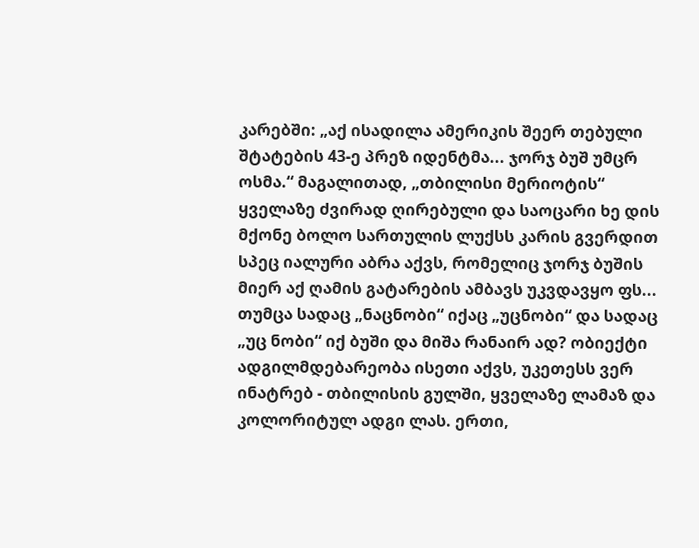კარებში: „აქ ისადილა ამერიკის შეერ თებული შტატების 43-ე პრეზ იდენტმა... ჯორჯ ბუშ უმცრ ოსმა.“ მაგალითად, „თბილისი მერიოტის“ ყველაზე ძვირად ღირებული და საოცარი ხე დის მქონე ბოლო სართულის ლუქსს კარის გვერდით სპეც იალური აბრა აქვს, რომელიც ჯორჯ ბუშის მიერ აქ ღამის გატარების ამბავს უკვდავყო ფს... თუმცა სადაც „ნაცნობი“ იქაც „უცნობი“ და სადაც „უც ნობი“ იქ ბუში და მიშა რანაირ ად? ობიექტი ადგილმდებარეობა ისეთი აქვს, უკეთესს ვერ ინატრებ - თბილისის გულში, ყველაზე ლამაზ და კოლორიტულ ადგი ლას. ერთი,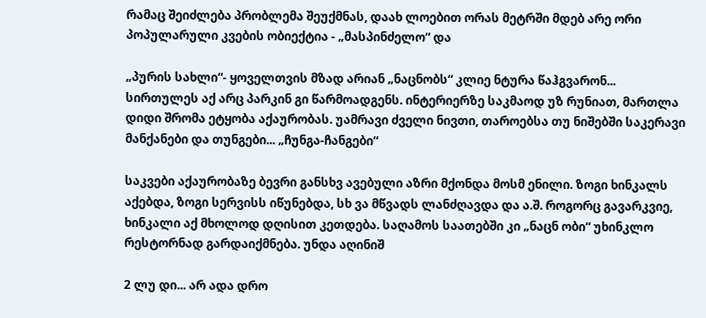რამაც შეიძლება პრობლემა შეუქმნას, დაახ ლოებით ორას მეტრში მდებ არე ორი პოპულარული კვების ობიექტია - „მასპინძელო“ და

„პურის სახლი“- ყოველთვის მზად არიან „ნაცნობს“ კლიე ნტურა წაჰგვარონ... სირთულეს აქ არც პარკინ გი წარმოადგენს. ინტერიერზე საკმაოდ უზ რუნიათ, მართლა დიდი შრომა ეტყობა აქაურობას. უამრავი ძველი ნივთი, თაროებსა თუ ნიშებში საკერავი მანქანები და თუნგები... „ჩუნგა-ჩანგები“

საკვები აქაურობაზე ბევრი განსხვ ავებული აზრი მქონდა მოსმ ენილი. ზოგი ხინკალს აქებდა, ზოგი სერვისს იწუნებდა, სხ ვა მწვადს ლანძღავდა და ა.შ. როგორც გავარკვიე, ხინკალი აქ მხოლოდ დღისით კეთდება. საღამოს საათებში კი „ნაცნ ობი“ უხინკლო რესტორნად გარდაიქმნება. უნდა აღინიშ

2 ლუ დი... არ ადა დრო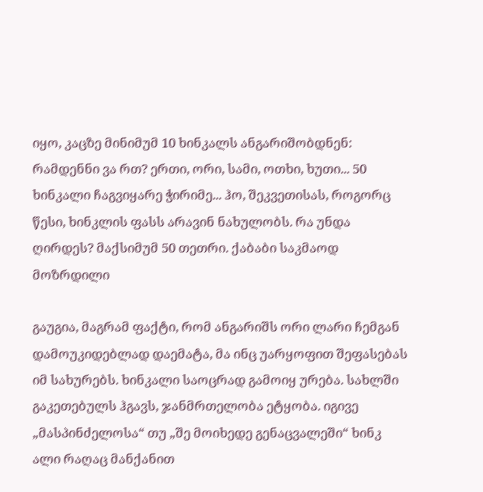იყო, კაცზე მინიმუმ 10 ხინკალს ანგარიშობდნენ: რამდენნი ვა რთ? ერთი, ორი, სამი, ოთხი, ხუთი... 50 ხინკალი ჩაგვიყარე ჭირიმე... ჰო, შეკვეთისას, როგორც წესი, ხინკლის ფასს არავინ ნახულობს. რა უნდა ღირდეს? მაქსიმუმ 50 თეთრი. ქაბაბი საკმაოდ მოზრდილი

გაუგია, მაგრამ ფაქტი, რომ ანგარიშს ორი ლარი ჩემგან დამოუკიდებლად დაემატა, მა ინც უარყოფით შეფასებას იმ სახურებს. ხინკალი საოცრად გამოიყ ურება. სახლში გაკეთებულს ჰგავს, ჯანმრთელობა ეტყობა. იგივე „მასპინძელოსა“ თუ „შე მოიხედე გენაცვალეში“ ხინკ ალი რაღაც მანქანით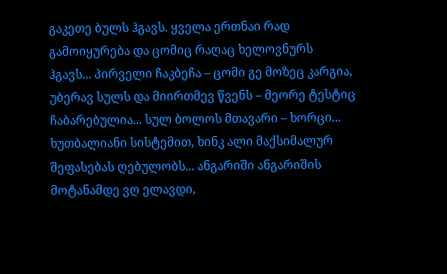გაკეთე ბულს ჰგავს. ყველა ერთნაი რად გამოიყურება და ცომიც რაღაც ხელოვნურს ჰგავს... პირველი ჩაკბეჩა – ცომი გე მოზეც კარგია, უბერავ სულს და მიირთმევ წვენს – მეორე ტესტიც ჩაბარებულია... სულ ბოლოს მთავარი – ხორცი... ხუთბალიანი სისტემით, ხინკ ალი მაქსიმალურ შეფასებას ღებულობს... ანგარიში ანგარიშის მოტანამდე ვღ ელავდი,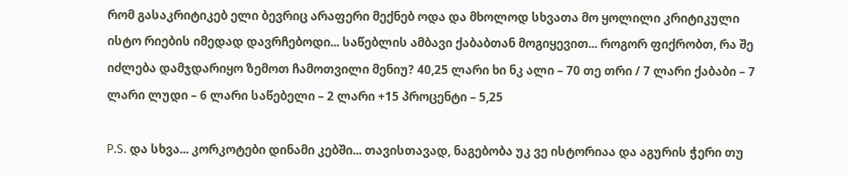რომ გასაკრიტიკებ ელი ბევრიც არაფერი მექნებ ოდა და მხოლოდ სხვათა მო ყოლილი კრიტიკული ისტო რიების იმედად დავრჩებოდი... საწებლის ამბავი ქაბაბთან მოგიყევით... როგორ ფიქრობთ, რა შე იძლება დამჯდარიყო ზემოთ ჩამოთვილი მენიუ? 40,25 ლარი ხი ნკ ალი – 70 თე თრი / 7 ლარი ქაბაბი – 7 ლარი ლუდი – 6 ლარი საწებელი – 2 ლარი +15 პროცენტი – 5,25

P.S. და სხვა... კორკოტები დინამი კებში... თავისთავად, ნაგებობა უკ ვე ისტორიაა და აგურის ჭერი თუ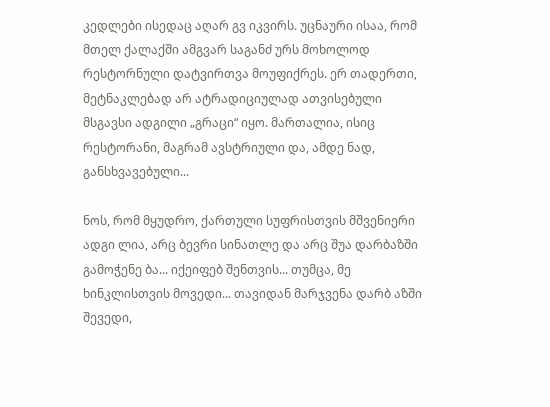კედლები ისედაც აღარ გვ იკვირს. უცნაური ისაა, რომ მთელ ქალაქში ამგვარ საგანძ ურს მოხოლოდ რესტორნული დატვირთვა მოუფიქრეს. ერ თადერთი, მეტნაკლებად არ ატრადიციულად ათვისებული მსგავსი ადგილი „გრაცი“ იყო. მართალია, ისიც რესტორანი, მაგრამ ავსტრიული და, ამდე ნად, განსხვავებული...

ნოს, რომ მყუდრო, ქართული სუფრისთვის მშვენიერი ადგი ლია, არც ბევრი სინათლე და არც შუა დარბაზში გამოჭენე ბა... იქეიფებ შენთვის... თუმცა, მე ხინკლისთვის მოვედი... თავიდან მარჯვენა დარბ აზში შევედი,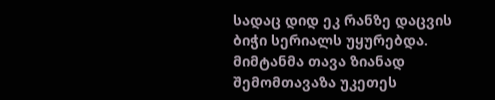სადაც დიდ ეკ რანზე დაცვის ბიჭი სერიალს უყურებდა. მიმტანმა თავა ზიანად შემომთავაზა უკეთეს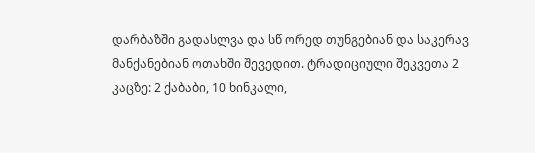დარბაზში გადასლვა და სწ ორედ თუნგებიან და საკერავ მანქანებიან ოთახში შევედით. ტრადიციული შეკვეთა 2 კაცზე: 2 ქაბაბი, 10 ხინკალი,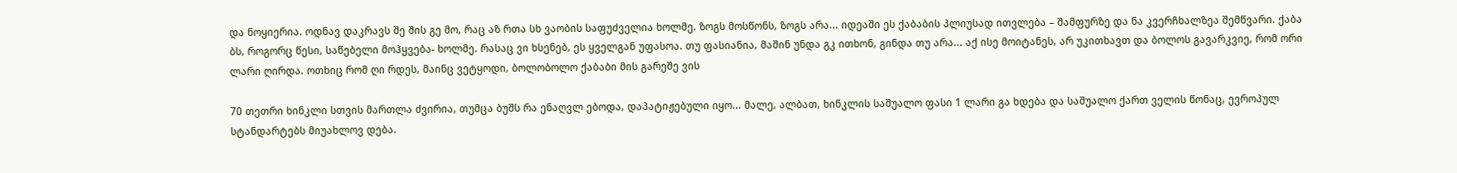და ნოყიერია. ოდნავ დაკრავს შე შის გე მო, რაც აზ რთა სხ ვაობის საფუძველია ხოლმე. ზოგს მოსწონს, ზოგს არა... იდეაში ეს ქაბაბის პლიუსად ითვლება – შამფურზე და ნა კვერჩხალზეა შემწვარი. ქაბა ბს, როგორც წესი, საწებელი მოჰყვება- ხოლმე. რასაც ვი ხსენებ, ეს ყველგან უფასოა. თუ ფასიანია, მაშინ უნდა გკ ითხონ, გინდა თუ არა... აქ ისე მოიტანეს, არ უკითხავთ და ბოლოს გავარკვიე, რომ ორი ლარი ღირდა. ოთხიც რომ ღი რდეს, მაინც ვეტყოდი, ბოლობოლო ქაბაბი მის გარეშე ვის

70 თეთრი ხინკლი სთვის მართლა ძვირია, თუმცა ბუშს რა ენაღვლ ებოდა, დაპატიჟებული იყო... მალე, ალბათ, ხინკლის საშუალო ფასი 1 ლარი გა ხდება და საშუალო ქართ ველის წონაც, ევროპულ სტანდარტებს მიუახლოვ დება.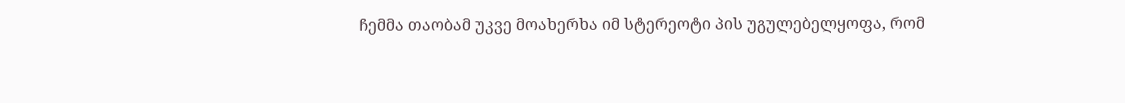ჩემმა თაობამ უკვე მოახერხა იმ სტერეოტი პის უგულებელყოფა, რომ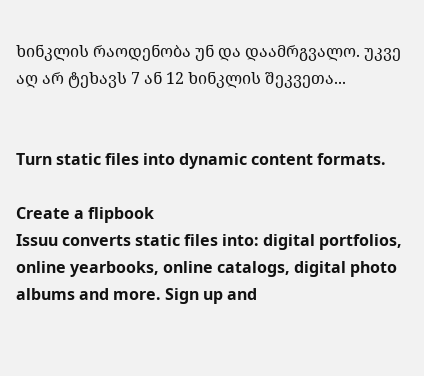ხინკლის რაოდენობა უნ და დაამრგვალო. უკვე აღ არ ტეხავს 7 ან 12 ხინკლის შეკვეთა...


Turn static files into dynamic content formats.

Create a flipbook
Issuu converts static files into: digital portfolios, online yearbooks, online catalogs, digital photo albums and more. Sign up and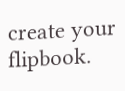create your flipbook.